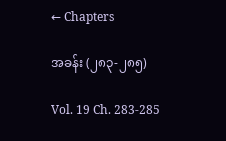← Chapters

အခန်း (၂၈၃-၂၈၅)

Vol. 19 Ch. 283-285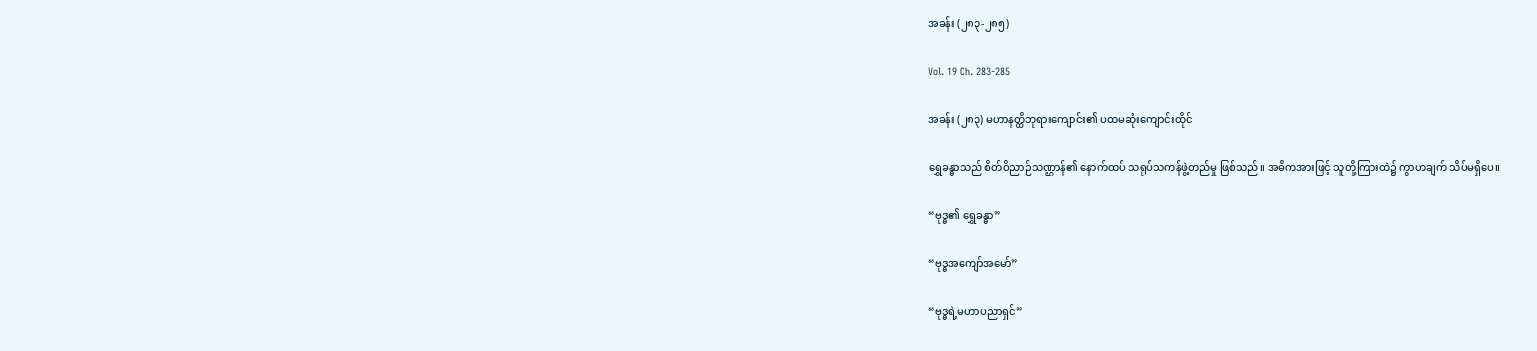အခန်း (၂၈၃-၂၈၅)

Vol. 19 Ch. 283-285

အခန်း (၂၈၃) မဟာနတ္ထိဘုရားကျောင်း၏ ပထမဆုံးကျောင်းထိုင်

ရွှေခန္ဓာသည် စိတ်ဝိညာဉ်သဏ္ဌာန်၏ နောက်ထပ် သရုပ်သကန်ဖွဲ့တည်မှု ဖြစ်သည်။ အဓိကအားဖြင့် သူတို့ကြားထဲ၌ ကွာဟချက် သိပ်မရှိပေ။

“ဗုဒ္ဓ၏ ရွှေခန္ဓာ”

“ဗုဒ္ဓအကျော်အမော်”

“ဗုဒ္ဓရဲ့မဟာပညာရှင်”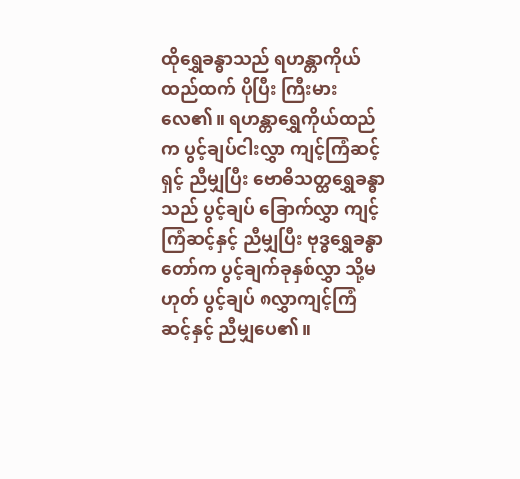ထိုရွှေခန္ဓာသည် ရဟန္တာကိုယ်ထည်ထက် ပိုပြီး ကြီးမားလေ၏။ ရဟန္တာရွှေကိုယ်ထည်က ပွင့်ချပ်ငါးလွှာ ကျင့်ကြံဆင့်ရှင့် ညီမျှပြီး ဗောဓိသတ္ထရွှေခန္ဓာသည် ပွင့်ချပ် ခြောက်လွှာ ကျင့်ကြံဆင့်နှင့် ညီမျှပြီး ဗုဒ္ဓရွှေခန္ဓာတော်က ပွင့်ချက်ခုနှစ်လွှာ သို့မဟုတ် ပွင့်ချပ် ၈လွှာကျင့်ကြံဆင့်နှင့် ညီမျှပေ၏။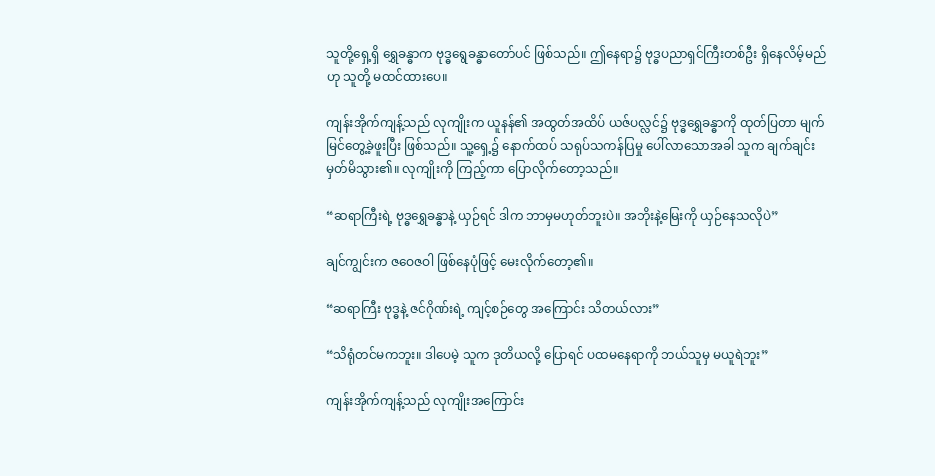သူတို့ရှေ့ရှိ ရွှေခန္ဓာက ဗုဒ္ဓရွေခန္ဓာတော်ပင် ဖြစ်သည်။ ဤနေရာ၌ ဗုဒ္ဓပညာရှင်ကြီးတစ်ဦး ရှိနေလိမ့်မည်ဟု သူတို့ မထင်ထားပေ။

ကျန်းအိုက်ကျန့်သည် လုကျိုးက ယူနန်၏ အထွတ်အထိပ် ယဇ်ပလ္လင်၌ ဗုဒ္ဓရွှေခန္ဓာကို ထုတ်ပြတာ မျက်မြင်တွေ့ခဲ့ဖူးပြီး ဖြစ်သည်။ သူ့ရှေ့၌ နောက်ထပ် သရုပ်သကန်ပြမှု ပေါ်လာသောအခါ သူက ချက်ချင်း မှတ်မိသွား၏။ လုကျိုးကို ကြည့်ကာ ပြောလိုက်တော့သည်။

“ဆရာကြီးရဲ့ ဗုဒ္ဓရွှေခန္ဓာနဲ့ ယှဉ်ရင် ဒါက ဘာမှမဟုတ်ဘူးပဲ။ အဘိုးနဲ့မြေးကို ယှဉ်နေသလိုပဲ”

ချင်ကျွင်းက ဇဝေဇဝါ ဖြစ်နေပုံဖြင့် မေးလိုက်တော့၏။

“ဆရာကြီး ဗုဒ္ဓနဲ့ ဇင်ဂိုဏ်းရဲ့ ကျင့်စဉ်တွေ အကြောင်း သိတယ်လား”

“သိရုံတင်မကဘူး။ ဒါပေမဲ့ သူက ဒုတိယလို့ ပြောရင် ပထမနေရာကို ဘယ်သူမှ မယူရဲဘူး”

ကျန်းအိုက်ကျန့်သည် လုကျိုးအကြောင်း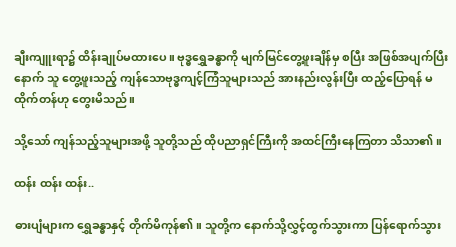ချီးကျူးရာ၌ ထိန်းချုပ်မထားပေ။ ဗုဒ္ဓရွှေခန္ဓာကို မျက်မြင်တွေ့ဖူးချိန်မှ စပြီး အဖြစ်အပျက်ပြီးနောက် သူ တွေ့ဖူးသည့် ကျန်သောဗုဒ္ဓကျင့်ကြံသူများသည် အားနည်းလွန်းပြီး ထည့်ပြောရန် မထိုက်တန်ဟု တွေးမိသည်။

သို့သော် ကျန်သည့်သူများအဖို့ သူတို့သည် ထိုပညာရှင်ကြီးကို အထင်ကြီးနေကြတာ သိသာ၏။

ထန်း ထန်း ထန်း..

ဓားပျံများက ရွှေခန္ဓာနှင့် တိုက်မိကုန်၏။ သူတို့က နောက်သို့လွှင့်ထွက်သွားကာ ပြန်ရောက်သွား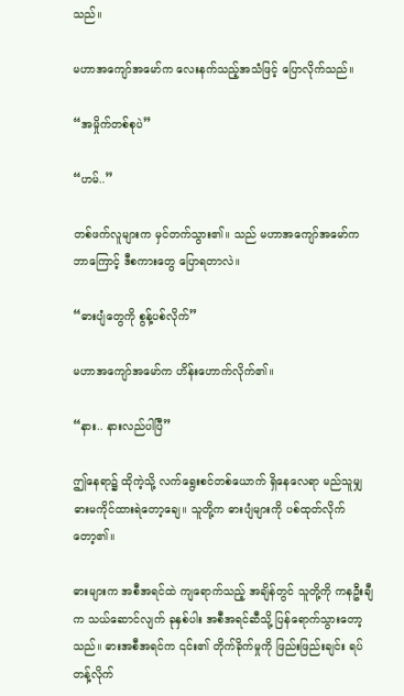သည်။

မဟာအကျော်အမော်က လေးနက်သည့်အသံဖြင့် ပြောလိုက်သည်။

“အမှိုက်တစ်စုပဲ”

“ဟမ်..”

တစ်ဖက်လူများက မှင်တက်သွား၏။ သည် မဟာအကျော်အမော်က ဘာကြောင့် ဒီစကားတွေ ပြောရတာလဲ။

“ဓားပျံတွေကို စွန့်ပစ်လိုက်”

မဟာအကျော်အမော်က ဟိန်းဟောက်လိုက်၏။

“နား.. နားလည်ပါပြီ”

ဤနေရာ၌ ထိုကဲ့သို့ လက်ရွေးစင်တစ်ယောက် ရှိနေလေရာ မည်သူမျှ ဓားမကိုင်ထားရဲတော့ချေ။ သူတို့က ဓားပျံများကို ပစ်ထုတ်လိုက်တော့၏။

ဓားများက အစီအရင်ထဲ ကျရောက်သည့် အချိန်တွင် သူတို့ကို ကနဦးချီက သယ်ဆောင်လျက် ခုနှစ်ပါး အစီအရင်ဆီသို့ ပြန်ရောက်သွားတော့သည်။ ဓားအစီအရင်က ၎င်း၏ တိုက်ခိုက်မှုကို ဖြည်းဖြည်းချင်း ရပ်တန့်လိုက်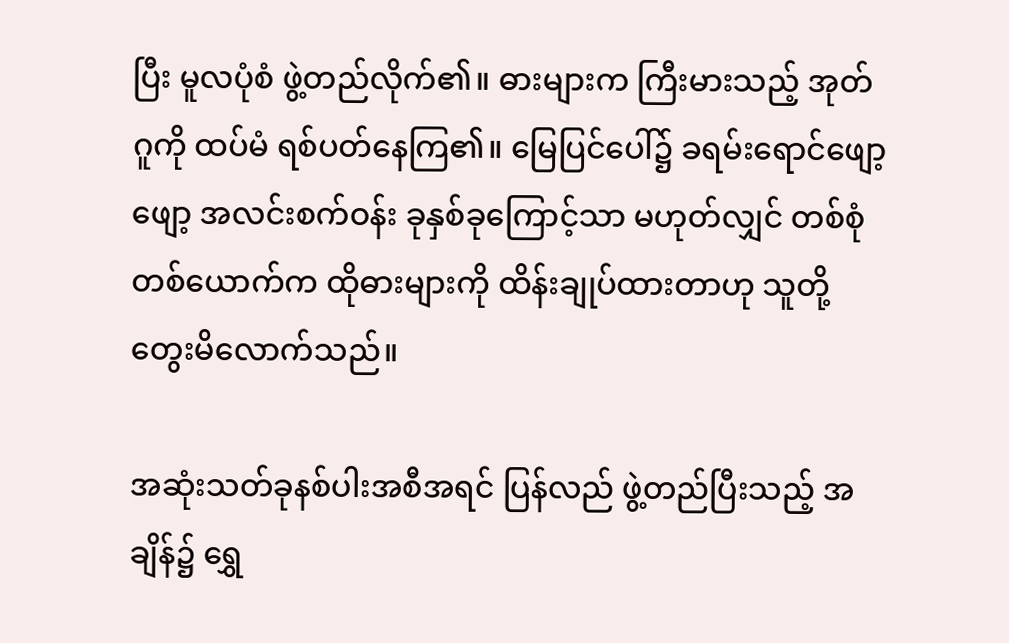ပြီး မူလပုံစံ ဖွဲ့တည်လိုက်၏။ ဓားများက ကြီးမားသည့် အုတ်ဂူကို ထပ်မံ ရစ်ပတ်နေကြ၏။ မြေပြင်ပေါ်၌ ခရမ်းရောင်ဖျော့ဖျော့ အလင်းစက်ဝန်း ခုနှစ်ခုကြောင့်သာ မဟုတ်လျှင် တစ်စုံတစ်ယောက်က ထိုဓားများကို ထိန်းချုပ်ထားတာဟု သူတို့ တွေးမိလောက်သည်။

အဆုံးသတ်ခုနစ်ပါးအစီအရင် ပြန်လည် ဖွဲ့တည်ပြီးသည့် အချိန်၌ ရွှေ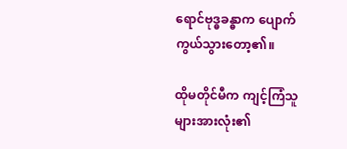ရောင်ဗုဒ္ဓခန္ဓာက ပျောက်ကွယ်သွားတော့၏။

ထိုမတိုင်မီက ကျင့်ကြံသူများအားလုံး၏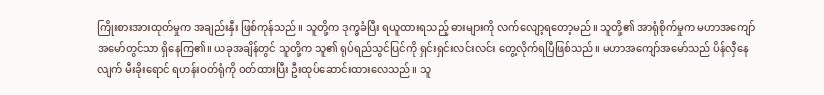ကြိုးစားအားထုတ်မှုက အချည်းနှီး ဖြစ်ကုန်သည်။ သူတို့က ဒုက္ခခံပြီး ရယူထားရသည့် ဓားများကို လက်လျော့ရတော့မည်။ သူတို့၏ အာရုံစိုက်မှုက မဟာအကျော်အမော်တွင်သာ ရှိနေကြ၏။ ယခုအချိန်တွင် သူတို့က သူ၏ ရုပ်ရည်သွင်ပြင်ကို ရှင်းရှင်းလင်းလင်း တွေ့လိုက်ရပြီဖြစ်သည်။ မဟာအကျော်အမော်သည် ပိန်လှီနေလျက် မီးခိုးရောင် ရဟန်းဝတ်ရုံကို ဝတ်ထားပြီး ဦးထုပ်ဆောင်းထားလေသည်။ သူ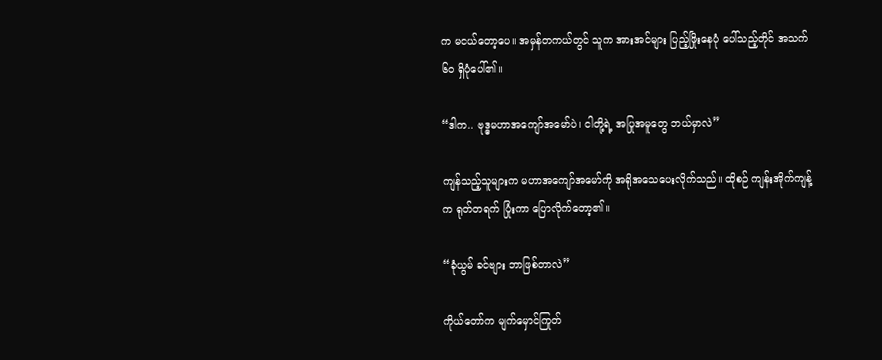က မငယ်တော့ပေ။ အမှန်တကယ်တွင် သူက အားအင်များ ပြည့်ဖြိုးနေပုံ ပေါ်သည့်တိုင် အသက်၆၀ ရှိပုံပေါ်၏။

“ဒါက.. ဗုဒ္ဓမဟာအကျော်အမော်ပဲ၊ ငါတို့ရဲ့ အပြုအမူတွေ ဘယ်မှာလဲ”

ကျန်သည့်သူများက မဟာအကျော်အမော်ကို အရိုအသေပေးလိုက်သည်။ ထိုစဉ် ကျန်းအိုက်ကျန့်က ရုတ်တရက် ပြုံးကာ ပြောလိုက်တော့၏။

“ခုံယွမ် ခင်ဗျား ဘာဖြစ်တာလဲ”

ကိုယ်တော်က မျက်မှောင်ကြုတ်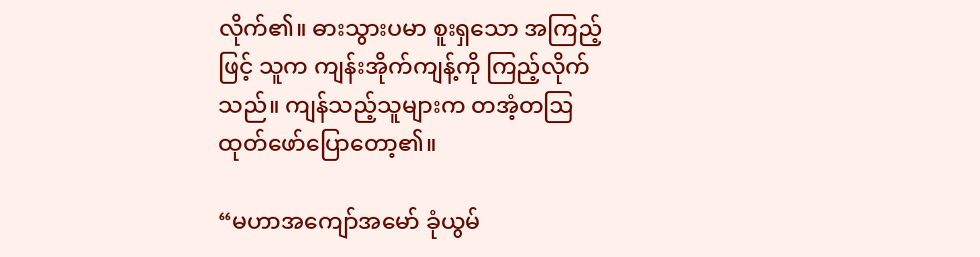လိုက်၏။ ဓားသွားပမာ စူးရှသော အကြည့်ဖြင့် သူက ကျန်းအိုက်ကျန့်ကို ကြည့်လိုက်သည်။ ကျန်သည့်သူများက တအံ့တဩ ထုတ်ဖော်ပြောတော့၏။

“မဟာအကျော်အမော် ခုံယွမ်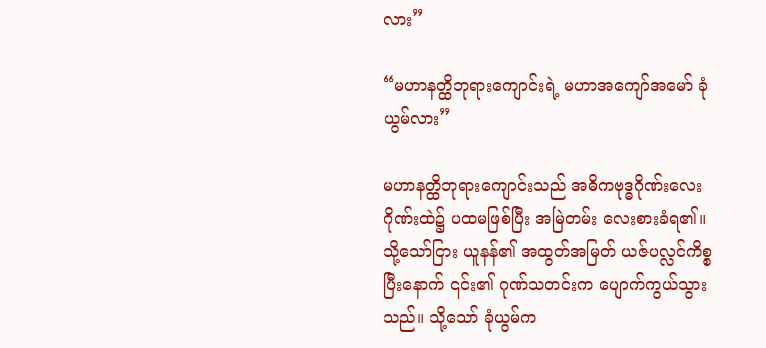လား”

“မဟာနတ္ထိဘုရားကျောင်းရဲ့ မဟာအကျော်အမော် ခုံယွမ်လား”

မဟာနတ္ထိဘုရားကျောင်းသည် အဓိကဗုဒ္ဓဂိုဏ်းလေးဂိုဏ်းထဲ၌ ပထမဖြစ်ပြီး အမြဲတမ်း လေးစားခံရ၏။ သို့သော်ငြား ယူနန်၏ အထွတ်အမြတ် ယဇ်ပလ္လင်ကိစ္စပြီးနောက် ၎င်း၏ ဂုဏ်သတင်းက ပျောက်ကွယ်သွားသည်။ သို့သော် ခုံယွမ်က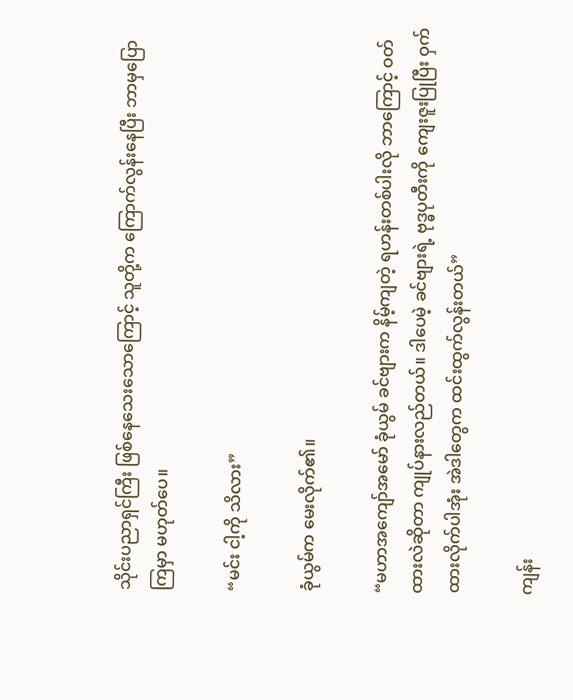သိုင်းပညာရှင်ကြီး ဖြစ်နေသေးသောကြောင့် သူတို့က ကြောက်လွန်းနေပြီး ဘာမှပြောကြမှာ မဟုတ်ပေ။

“မင်း ငါ့ကို သိလား”

ခုံယွမ်က မေးလိုက်၏။

“မဟာအကျော်အမော် ခုံယွမ် ခင်ဗျားက နိမ့်ကျတဲ့ ရဟန်းတစ်ပါးလို ဘာကြောင့် ဝတ်ထားလဲဆိုတာ ကျုပ်နားလည်တယ်။ ဒါပေမဲ့ ခင်ဗျားရဲ့ ဗုဒ္ဓပုတီးကို ကျေးဇူးပြုပြီး ဝှက်ထားလိုက်ပါအုံး အဲဒါတွေက ထင်းထွက်လွန်းတယ်”

ကျန်း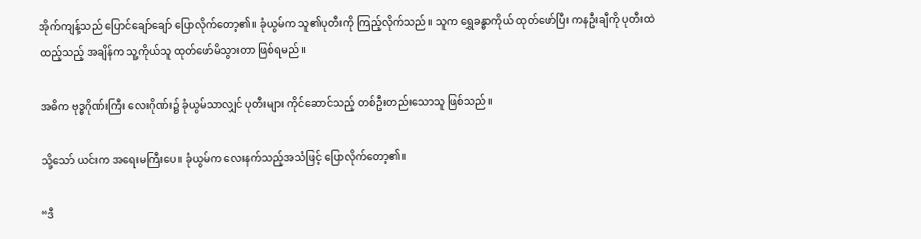အိုက်ကျန့်သည် ပြောင်ချော်ချော် ပြောလိုက်တော့၏။ ခုံယွမ်က သူ၏ပုတီးကို ကြည့်လိုက်သည်။ သူက ရွှေခန္ဓာကိုယ် ထုတ်ဖော်ပြီး ကနဦးချီကို ပုတီးထဲ ထည့်သည့် အချိန်က သူ့ကိုယ်သူ ထုတ်ဖော်မိသွားတာ ဖြစ်ရမည်။

အဓိက ဗုဒ္ဓဂိုဏ်းကြီး လေးဂိုဏ်း၌ ခုံယွမ်သာလျှင် ပုတီးများ ကိုင်ဆောင်သည့် တစ်ဦးတည်းသောသူ ဖြစ်သည်။

သို့သော် ယင်းက အရေးမကြီးပေ။ ခုံယွမ်က လေးနက်သည့်အသံဖြင့် ပြောလိုက်တော့၏။

“ဒီ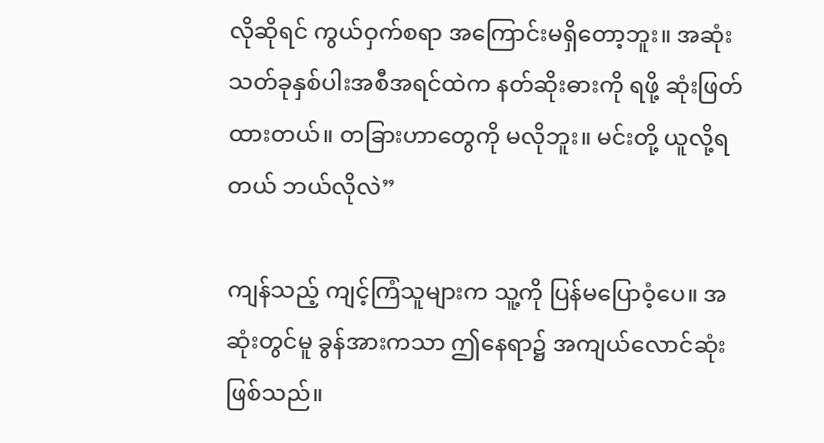လိုဆိုရင် ကွယ်ဝှက်စရာ အကြောင်းမရှိတော့ဘူး။ အဆုံးသတ်ခုနှစ်ပါးအစီအရင်ထဲက နတ်ဆိုးဓားကို ရဖို့ ဆုံးဖြတ်ထားတယ်။ တခြားဟာတွေကို မလိုဘူး။ မင်းတို့ ယူလို့ရတယ် ဘယ်လိုလဲ”

ကျန်သည့် ကျင့်ကြံသူများက သူ့ကို ပြန်မပြောဝံ့ပေ။ အဆုံးတွင်မူ ခွန်အားကသာ ဤနေရာ၌ အကျယ်လောင်ဆုံး ဖြစ်သည်။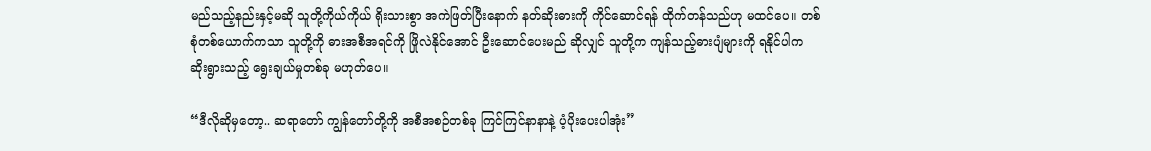မည်သည့်နည်းနှင့်မဆို သူတို့ကိုယ်ကိုယ် ရိုးသားစွာ အကဲဖြတ်ပြီးနောက် နတ်ဆိုးဓားကို ကိုင်ဆောင်ရန် ထိုက်တန်သည်ဟု မထင်ပေ။ တစ်စုံတစ်ယောက်ကသာ သူတို့ကို ဓားအစီအရင်ကို ဖြိုလဲနိုင်အောင် ဦးဆောင်ပေးမည် ဆိုလျှင် သူတို့က ကျန်သည့်ဓားပျံများကို ရနိုင်ပါက ဆိုးရွားသည့် ရွေးချယ်မှုတစ်ခု မဟုတ်ပေ။

“ဒီလိုဆိုမှတော့.. ဆရာတော် ကျွန်တော်တို့ကို အစီအစဉ်တစ်ခု ကြင်ကြင်နာနာနဲ့ ပံ့ပိုးပေးပါအုံး”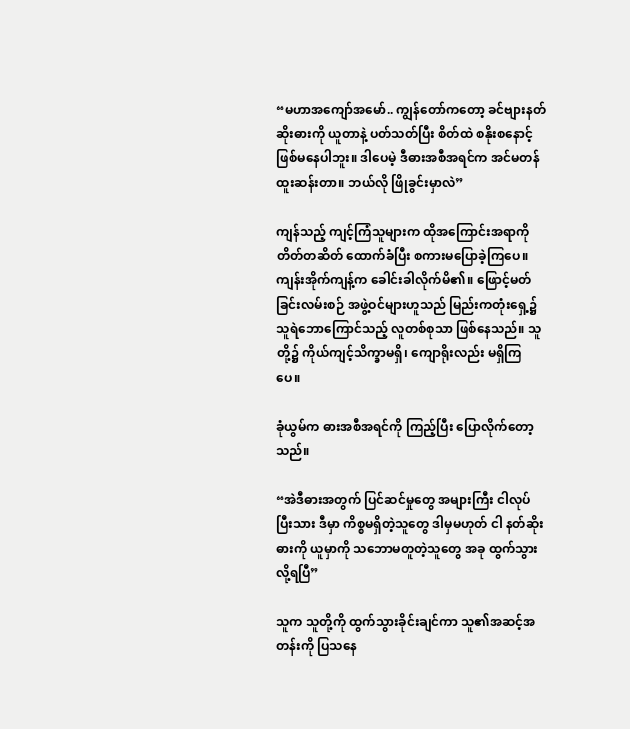“မဟာအကျော်အမော်.. ကျွန်တော်ကတော့ ခင်ဗျားနတ်ဆိုးဓားကို ယူတာနဲ့ ပတ်သတ်ပြီး စိတ်ထဲ စနိုးစနောင့် ဖြစ်မနေပါဘူး။ ဒါပေမဲ့ ဒီဓားအစီအရင်က အင်မတန် ထူးဆန်းတာ။ ဘယ်လို ဖြိုခွင်းမှာလဲ”

ကျန်သည့် ကျင့်ကြံသူများက ထိုအကြောင်းအရာကို တိတ်တဆိတ် ထောက်ခံပြီး စကားမပြောခဲ့ကြပေ။ ကျန်းအိုက်ကျန့်က ခေါင်းခါလိုက်မိ၏။ ဖြောင့်မတ်ခြင်းလမ်းစဉ် အဖွဲ့ဝင်များဟူသည် မြည်းကတုံးရှေ့၌ သူရဲဘောကြောင်သည့် လူတစ်စုသာ ဖြစ်နေသည်။ သူတို့၌ ကိုယ်ကျင့်သိက္ခာမရှိ၊ ကျောရိုးလည်း မရှိကြပေ။

ခုံယွမ်က ဓားအစီအရင်ကို ကြည့်ပြီး ပြောလိုက်တော့သည်။

“အဲဒီဓားအတွက် ပြင်ဆင်မှုတွေ အများကြီး ငါလုပ်ပြီးသား ဒီမှာ ကိစ္စမရှိတဲ့သူတွေ ဒါမှမဟုတ် ငါ နတ်ဆိုးဓားကို ယူမှာကို သဘောမတူတဲ့သူတွေ အခု ထွက်သွားလို့ရပြီ”

သူက သူတို့ကို ထွက်သွားခိုင်းချင်ကာ သူ၏အဆင့်အတန်းကို ပြသနေ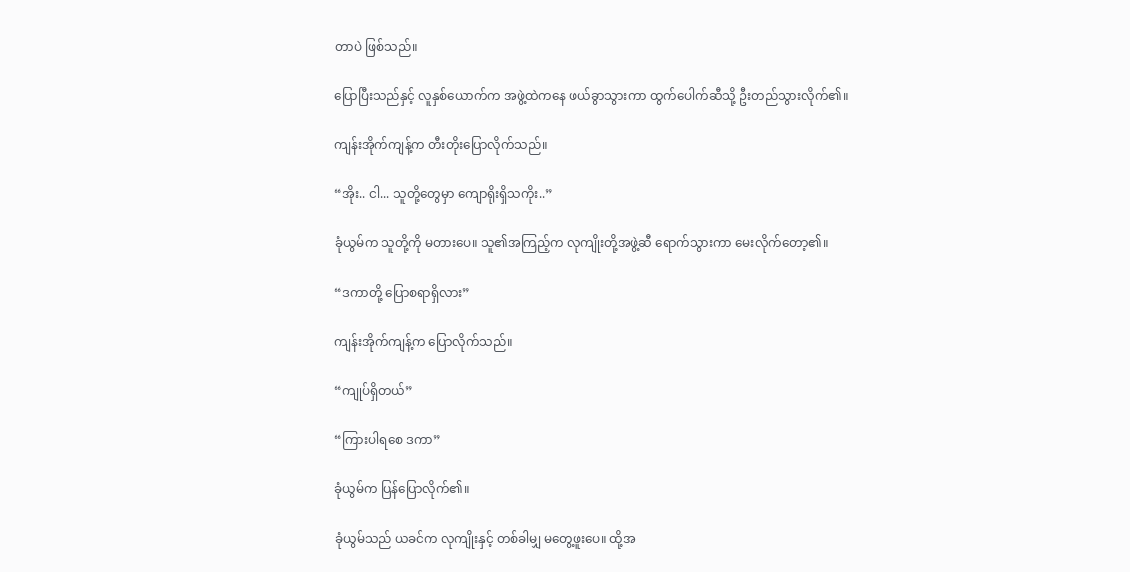တာပဲ ဖြစ်သည်။

ပြောပြီးသည်နှင့် လူနှစ်ယောက်က အဖွဲ့ထဲကနေ ဖယ်ခွာသွားကာ ထွက်ပေါက်ဆီသို့ ဦးတည်သွားလိုက်၏။

ကျန်းအိုက်ကျန့်က တီးတိုးပြောလိုက်သည်။

“အိုး.. ငါ... သူတို့တွေမှာ ကျောရိုးရှိသကိုး..”

ခုံယွမ်က သူတို့ကို မတားပေ။ သူ၏အကြည့်က လုကျိုးတို့အဖွဲ့ဆီ ရောက်သွားကာ မေးလိုက်တော့၏။

“ဒကာတို့ ပြောစရာရှိလား”

ကျန်းအိုက်ကျန့်က ပြောလိုက်သည်။

“ကျုပ်ရှိတယ်”

“ကြားပါရစေ ဒကာ”

ခုံယွမ်က ပြန်ပြောလိုက်၏။

ခုံယွမ်သည် ယခင်က လုကျိုးနှင့် တစ်ခါမျှ မတွေ့ဖူးပေ။ ထို့အ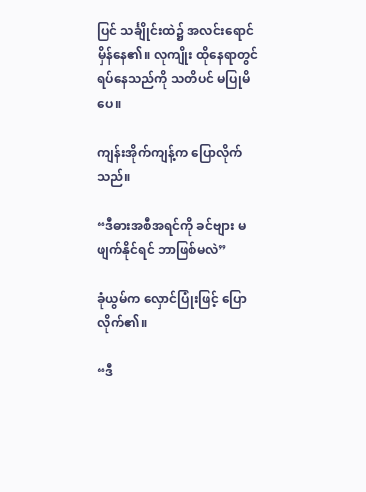ပြင် သင်္ချိုင်းထဲ၌ အလင်းရောင်မှိန်နေ၏။ လုကျိုး ထိုနေရာတွင် ရပ်နေသည်ကို သတိပင် မပြုမိပေ။

ကျန်းအိုက်ကျန့်က ပြောလိုက်သည်။

“ဒီဓားအစီအရင်ကို ခင်ဗျား မဖျက်နိုင်ရင် ဘာဖြစ်မလဲ”

ခုံယွမ်က လှောင်ပြုံးဖြင့် ပြောလိုက်၏။

“ဒီ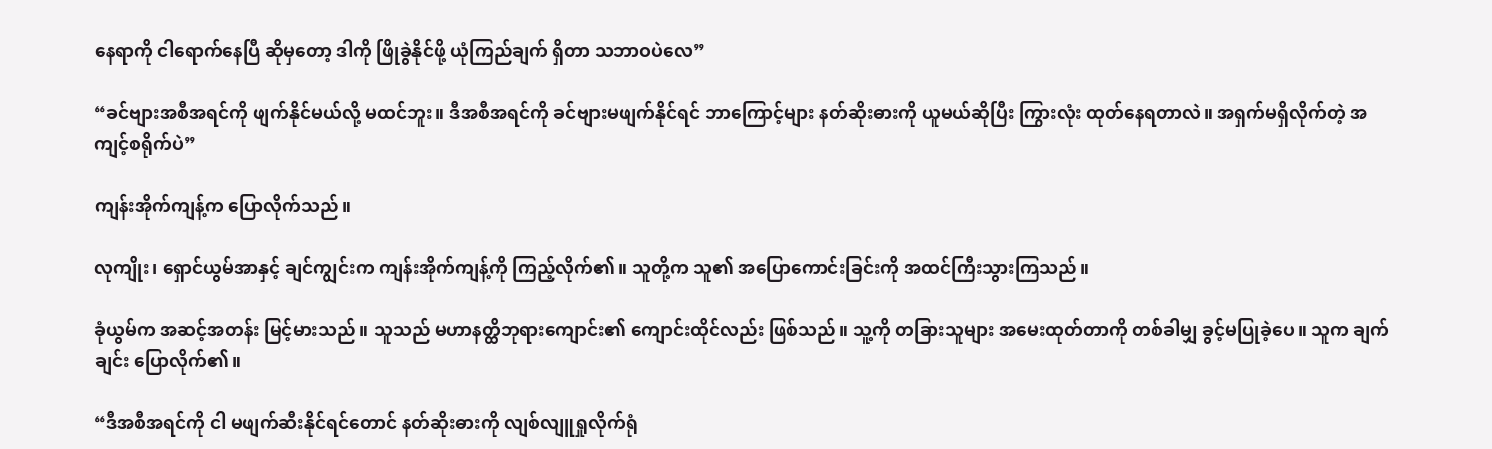နေရာကို ငါရောက်နေပြီ ဆိုမှတော့ ဒါကို ဖြိုခွဲနိုင်ဖို့ ယုံကြည်ချက် ရှိတာ သဘာဝပဲလေ”

“ခင်ဗျားအစီအရင်ကို ဖျက်နိုင်မယ်လို့ မထင်ဘူး။ ဒီအစီအရင်ကို ခင်ဗျားမဖျက်နိုင်ရင် ဘာကြောင့်များ နတ်ဆိုးဓားကို ယူမယ်ဆိုပြီး ကြွားလုံး ထုတ်နေရတာလဲ။ အရှက်မရှိလိုက်တဲ့ အကျင့်စရိုက်ပဲ”

ကျန်းအိုက်ကျန့်က ပြောလိုက်သည်။

လုကျိုး၊ ရှောင်ယွမ်အာနှင့် ချင်ကျွင်းက ကျန်းအိုက်ကျန့်ကို ကြည့်လိုက်၏။ သူတို့က သူ၏ အပြောကောင်းခြင်းကို အထင်ကြီးသွားကြသည်။

ခုံယွမ်က အဆင့်အတန်း မြင့်မားသည်။ သူသည် မဟာနတ္ထိဘုရားကျောင်း၏ ကျောင်းထိုင်လည်း ဖြစ်သည်။ သူ့ကို တခြားသူများ အမေးထုတ်တာကို တစ်ခါမျှ ခွင့်မပြုခဲ့ပေ။ သူက ချက်ချင်း ပြောလိုက်၏။

“ဒီအစီအရင်ကို ငါ မဖျက်ဆီးနိုင်ရင်တောင် နတ်ဆိုးဓားကို လျစ်လျူရှုလိုက်ရုံ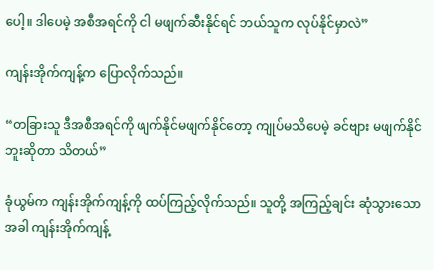ပေါ့။ ဒါပေမဲ့ အစီအရင်ကို ငါ မဖျက်ဆီးနိုင်ရင် ဘယ်သူက လုပ်နိုင်မှာလဲ”

ကျန်းအိုက်ကျန့်က ပြောလိုက်သည်။

“တခြားသူ ဒီအစီအရင်ကို ဖျက်နိုင်မဖျက်နိုင်တော့ ကျုပ်မသိပေမဲ့ ခင်ဗျား မဖျက်နိုင်ဘူးဆိုတာ သိတယ်”

ခုံယွမ်က ကျန်းအိုက်ကျန့်ကို ထပ်ကြည့်လိုက်သည်။ သူတို့ အကြည့်ချင်း ဆုံသွားသောအခါ ကျန်းအိုက်ကျန့်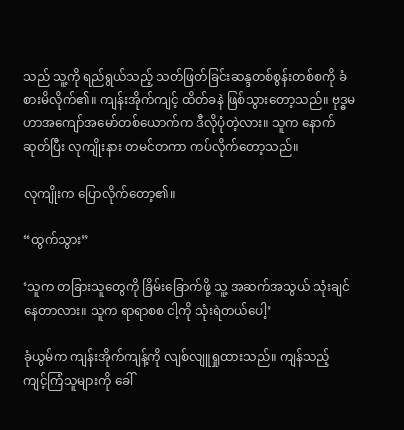သည် သူ့ကို ရည်ရွယ်သည့် သတ်ဖြတ်ခြင်းဆန္ဒတစ်စွန်းတစ်စကို ခံစားမိလိုက်၏။ ကျန်းအိုက်ကျင့် ထိတ်ခနဲ ဖြစ်သွားတော့သည်။ ဗုဒ္ဓမဟာအကျော်အမော်တစ်ယောက်က ဒီလိုပုံတဲ့လား။ သူက နောက်ဆုတ်ပြီး လုကျိုးနား တမင်တကာ ကပ်လိုက်တော့သည်။

လုကျိုးက ပြောလိုက်တော့၏။

“ထွက်သွား”

‘သူက တခြားသူတွေကို ခြိမ်းခြောက်ဖို့ သူ့ အဆက်အသွယ် သုံးချင်နေတာလား။ သူက ရာရာစစ ငါ့ကို သုံးရဲတယ်ပေါ့’

ခုံယွမ်က ကျန်းအိုက်ကျန့်ကို လျစ်လျူရှုထားသည်။ ကျန်သည့် ကျင့်ကြံသူများကို ခေါ်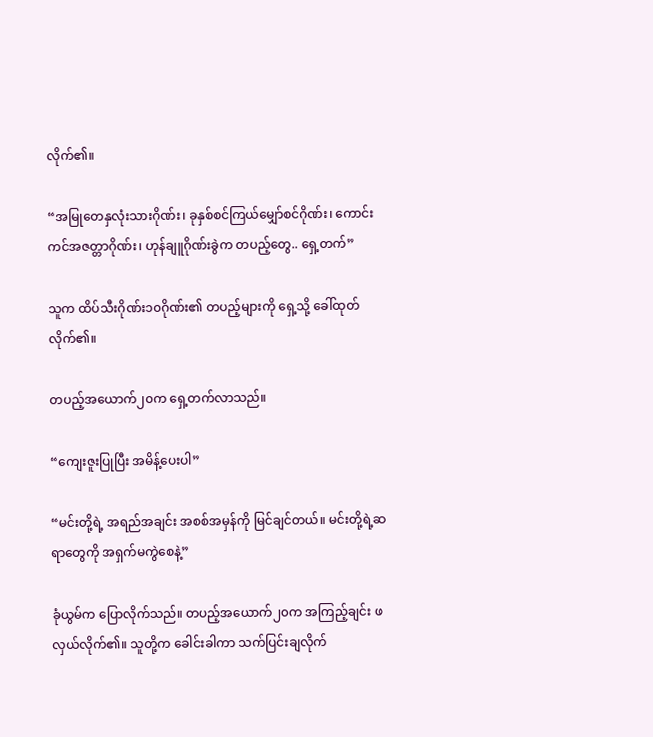လိုက်၏။

“အမြုတေနှလုံးသားဂိုဏ်း၊ ခုနှစ်စင်ကြယ်မျှော်စင်ဂိုဏ်း၊ ကောင်းကင်အဇတ္တာဂိုဏ်း၊ ဟုန်ချူဂိုဏ်းခွဲက တပည့်တွေ.. ရှေ့တက်”

သူက ထိပ်သီးဂိုဏ်း၁၀ဂိုဏ်း၏ တပည့်များကို ရှေ့သို့ ခေါ်ထုတ်လိုက်၏။

တပည့်အယောက်၂၀က ရှေ့တက်လာသည်။

“ကျေးဇူးပြုပြီး အမိန့်ပေးပါ”

“မင်းတို့ရဲ့ အရည်အချင်း အစစ်အမှန်ကို မြင်ချင်တယ်။ မင်းတို့ရဲ့ဆရာတွေကို အရှက်မကွဲစေနဲ့”

ခုံယွမ်က ပြောလိုက်သည်။ တပည့်အယောက်၂၀က အကြည့်ချင်း ဖလှယ်လိုက်၏။ သူတို့က ခေါင်းခါကာ သက်ပြင်းချလိုက်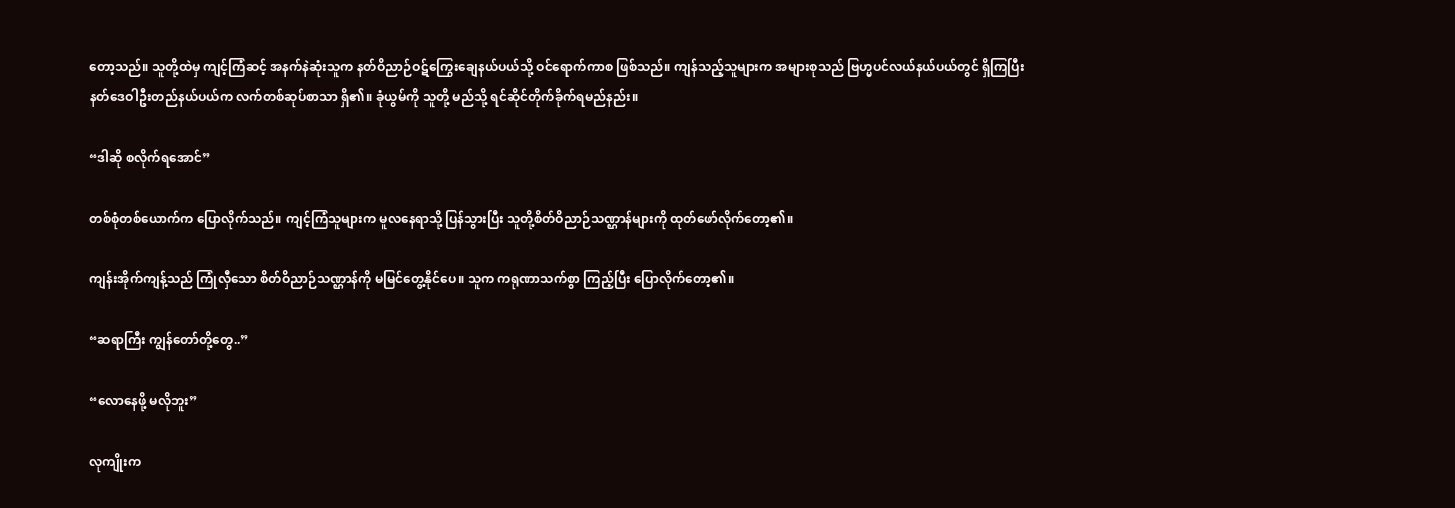တော့သည်။ သူတို့ထဲမှ ကျင့်ကြံဆင့် အနက်နဲဆုံးသူက နတ်ဝိညာဉ်ဝဋ်ကြွေးချေနယ်ပယ်သို့ ဝင်ရောက်ကာစ ဖြစ်သည်။ ကျန်သည့်သူများက အများစုသည် ဗြဟ္မပင်လယ်နယ်ပယ်တွင် ရှိကြပြီး နတ်ဒေဝါဦးတည်နယ်ပယ်က လက်တစ်ဆုပ်စာသာ ရှိ၏။ ခုံယွမ်ကို သူတို့ မည်သို့ ရင်ဆိုင်တိုက်ခိုက်ရမည်နည်း။

“ဒါဆို စလိုက်ရအောင်”

တစ်စုံတစ်ယောက်က ပြောလိုက်သည်။ ကျင့်ကြံသူများက မူလနေရာသို့ ပြန်သွားပြီး သူတို့စိတ်ဝိညာဉ်သဏ္ဌာန်များကို ထုတ်ဖော်လိုက်တော့၏။

ကျန်းအိုက်ကျန့်သည် ကြုံလှီသော စိတ်ဝိညာဉ်သဏ္ဌာန်ကို မမြင်တွေ့နိုင်ပေ။ သူက ကရုဏာသက်စွာ ကြည့်ပြီး ပြောလိုက်တော့၏။

“ဆရာကြီး ကျွန်တော်တို့တွေ..”

“လောနေဖို့ မလိုဘူး”

လုကျိုးက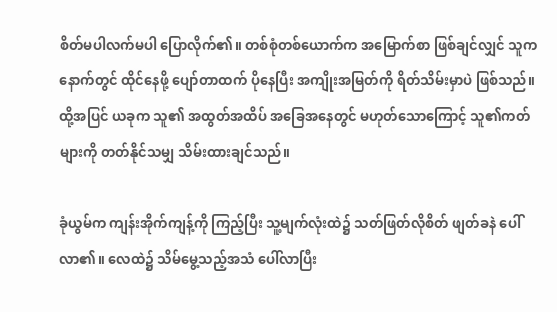စိတ်မပါလက်မပါ ပြောလိုက်၏။ တစ်စုံတစ်ယောက်က အမြောက်စာ ဖြစ်ချင်လျှင် သူက နောက်တွင် ထိုင်နေဖို့ ပျော်တာထက် ပိုနေပြီး အကျိုးအမြတ်ကို ရိတ်သိမ်းမှာပဲ ဖြစ်သည်။ ထို့အပြင် ယခုက သူ၏ အထွတ်အထိပ် အခြေအနေတွင် မဟုတ်သောကြောင့် သူ၏ကတ်များကို တတ်နိုင်သမျှ သိမ်းထားချင်သည်။

ခုံယွမ်က ကျန်းအိုက်ကျန့်ကို ကြည့်ပြီး သူ့မျက်လုံးထဲ၌ သတ်ဖြတ်လိုစိတ် ဖျတ်ခနဲ ပေါ်လာ၏။ လေထဲ၌ သိမ်မွေ့သည့်အသံ ပေါ်လာပြီး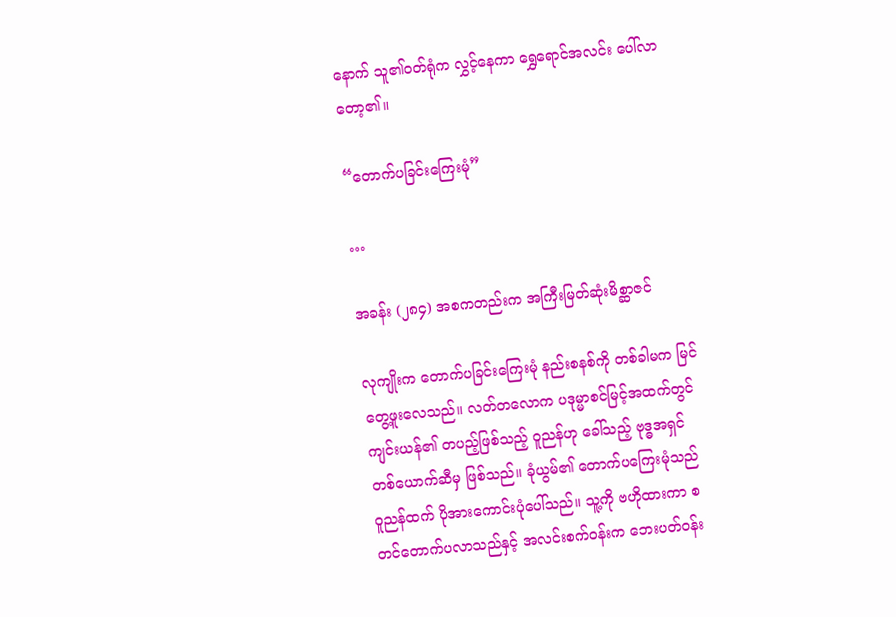နောက် သူ၏ဝတ်ရုံက လွှင့်နေကာ ရွှေရောင်အလင်း ပေါ်လာတော့၏။

“တောက်ပခြင်းကြေးမုံ”

…

အခန်း (၂၈၄) အစကတည်းက အကြီးမြတ်ဆုံးမိစ္ဆာဇင်

လုကျိုးက တောက်ပခြင်းကြေးမုံ နည်းစနစ်ကို တစ်ခါမက မြင်တွေ့ဖူးလေသည်။ လတ်တလောက ပဒုမ္မာစင်မြင့်အထက်တွင် ကျင်းယန်၏ တပည့်ဖြစ်သည့် ဝူညန်ဟု ခေါ်သည့် ဗုဒ္ဓအရှင်တစ်ယောက်ဆီမှ ဖြစ်သည်။ ခုံယွမ်၏ တောက်ပကြေးမုံသည် ၀ူညန်ထက် ပိုအားကောင်းပုံပေါ်သည်။ သူ့ကို ဗဟိုထားကာ စတင်တောက်ပလာသည်နှင့် အလင်းစက်ဝန်းက ဘေးပတ်ဝန်း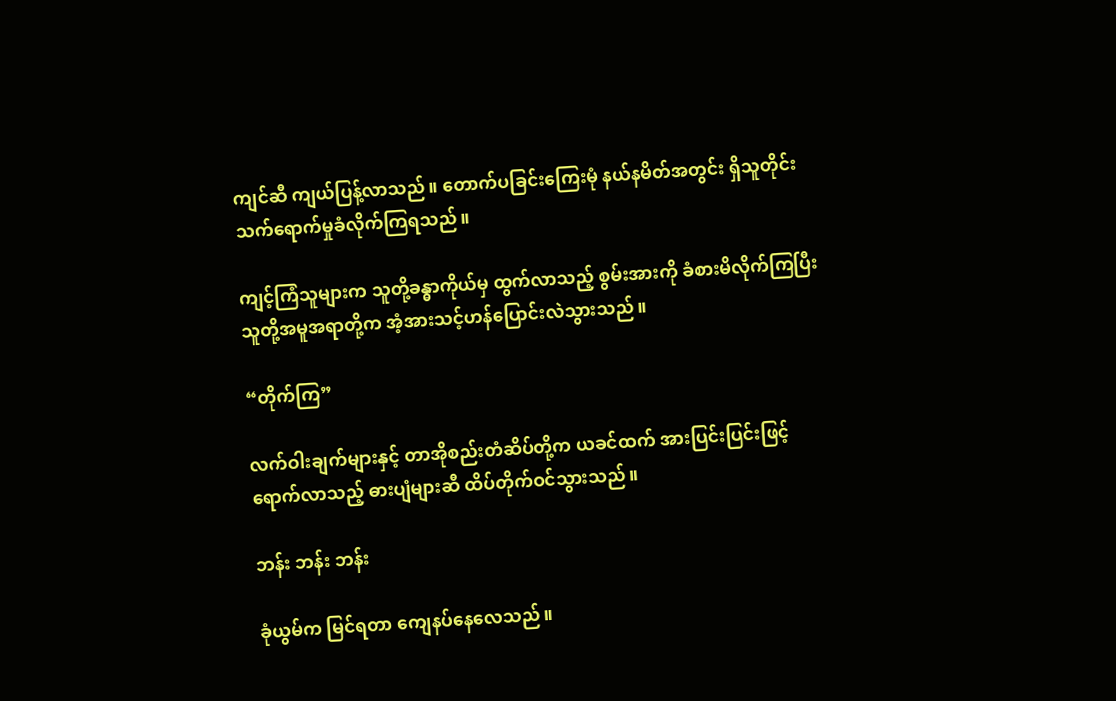ကျင်ဆီ ကျယ်ပြန့်လာသည်။ တောက်ပခြင်းကြေးမုံ နယ်နမိတ်အတွင်း ရှိသူတိုင်း သက်ရောက်မှုခံလိုက်ကြရသည်။

ကျင့်ကြံသူများက သူတို့ခန္ဓာကိုယ်မှ ထွက်လာသည့် စွမ်းအားကို ခံစားမိလိုက်ကြပြီး သူတို့အမူအရာတို့က အံ့အားသင့်ဟန်ပြောင်းလဲသွားသည်။

“တိုက်ကြ”

လက်ဝါးချက်များနှင့် တာအိုစည်းတံဆိပ်တို့က ယခင်ထက် အားပြင်းပြင်းဖြင့် ရောက်လာသည့် ဓားပျံများဆီ ထိပ်တိုက်ဝင်သွားသည်။

ဘန်း ဘန်း ဘန်း

ခုံယွမ်က မြင်ရတာ ကျေနပ်နေလေသည်။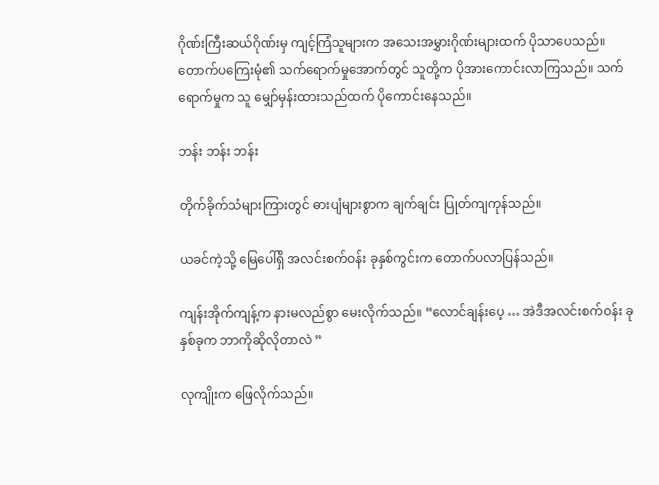ဂိုဏ်းကြီးဆယ်ဂိုဏ်းမှ ကျင့်ကြံသူများက အသေးအမွှားဂိုဏ်းများထက် ပိုသာပေသည်။ တောက်ပကြေးမုံ၏ သက်ရောက်မှုအောက်တွင် သူတို့က ပိုအားကောင်းလာကြသည်။ သက်ရောက်မှုက သူ မျှော်မှန်းထားသည်ထက် ပိုကောင်းနေသည်။

ဘန်း ဘန်း ဘန်း

တိုက်ခိုက်သံများကြားတွင် ဓားပျံများစွာက ချက်ချင်း ပြုတ်ကျကုန်သည်။

ယခင်ကဲ့သို့ မြေပေါ်ရှိ အလင်းစက်ဝန်း ခုနှစ်ကွင်းက တောက်ပလာပြန်သည်။

ကျန်းအိုက်ကျန့်က နားမလည်စွာ မေးလိုက်သည်။ “လောင်ချန်းပေ့ … အဲဒီအလင်းစက်ဝန်း ခုနှစ်ခုက ဘာကိုဆိုလိုတာလဲ ”

လုကျိုးက ဖြေလိုက်သည်။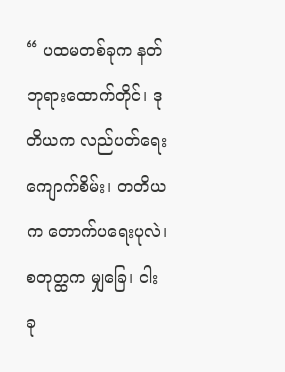“ ပထမတစ်ခုက နတ်ဘုရားထောက်တိုင်၊ ဒုတိယက လည်ပတ်ရေးကျောက်စိမ်း၊ တတိယက တောက်ပရေးပုလဲ၊ စတုတ္ထက မျှခြေ၊ ငါးခု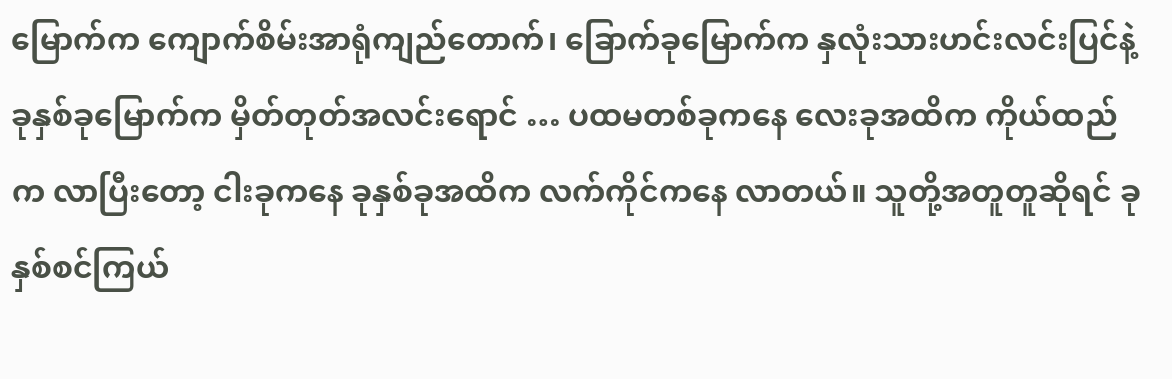မြောက်က ကျောက်စိမ်းအာရုံကျည်တောက်၊ ခြောက်ခုမြောက်က နှလုံးသားဟင်းလင်းပြင်နဲ့ ခုနှစ်ခုမြောက်က မှိတ်တုတ်အလင်းရောင် … ပထမတစ်ခုကနေ လေးခုအထိက ကိုယ်ထည်က လာပြီးတော့ ငါးခုကနေ ခုနှစ်ခုအထိက လက်ကိုင်ကနေ လာတယ်။ သူတို့အတူတူဆိုရင် ခုနှစ်စင်ကြယ်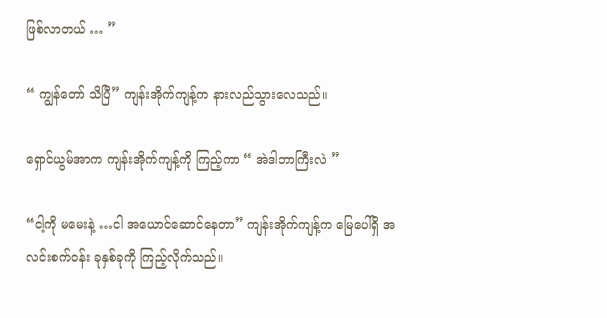ဖြစ်လာတယ် … ”

“ ကျွန်တော် သိပြီ” ကျန်းအိုက်ကျန့်က နားလည်သွားလေသည်။

ရှောင်ယွမ်အာက ကျန်းအိုက်ကျန့်ကို ကြည့်ကာ “ အဲဒါဘာကြီးလဲ ”

“ငါ့ကို မမေးနဲ့ …ငါ အယောင်ဆောင်နေတာ” ကျန်းအိုက်ကျန့်က မြေပေါ်ရှိ အလင်းစက်ဝန်း ခုနှစ်ခုကို ကြည့်လိုက်သည်။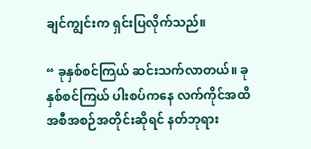ချင်ကျွင်းက ရှင်းပြလိုက်သည်။

“ ခုနှစ်စင်ကြယ် ဆင်းသက်လာတယ်။ ခုနှစ်စင်ကြယ် ပါးစပ်ကနေ လက်ကိုင်အထိ အစီအစဉ်အတိုင်းဆိုရင် နတ်ဘုရား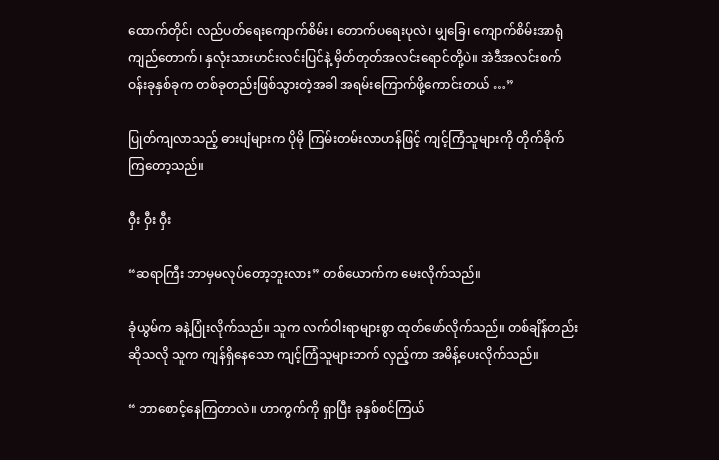ထောက်တိုင်၊ လည်ပတ်ရေးကျောက်စိမ်း၊ တောက်ပရေးပုလဲ၊ မျှခြေ၊ ကျောက်စိမ်းအာရုံကျည်တောက်၊ နှလုံးသားဟင်းလင်းပြင်နဲ့ မှိတ်တုတ်အလင်းရောင်တို့ပဲ။ အဲဒီအလင်းစက်ဝန်းခုနှစ်ခုက တစ်ခုတည်းဖြစ်သွားတဲ့အခါ အရမ်းကြောက်ဖို့ကောင်းတယ် …”

ပြုတ်ကျလာသည့် ဓားပျံများက ပိုမို ကြမ်းတမ်းလာဟန်ဖြင့် ကျင့်ကြံသူများကို တိုက်ခိုက်ကြတော့သည်။

ဝှီး ဝှီး ဝှီး

“ဆရာကြီး ဘာမှမလုပ်တော့ဘူးလား” တစ်ယောက်က မေးလိုက်သည်။

ခုံယွမ်က ခနဲ့ပြုံးလိုက်သည်။ သူက လက်ဝါးရာများစွာ ထုတ်ဖော်လိုက်သည်။ တစ်ချိန်တည်းဆိုသလို သူက ကျန်ရှိနေသော ကျင့်ကြံသူများဘက် လှည့်ကာ အမိန့်ပေးလိုက်သည်။

“ ဘာစောင့်နေကြတာလဲ။ ဟာကွက်ကို ရှာပြီး ခုနှစ်စင်ကြယ်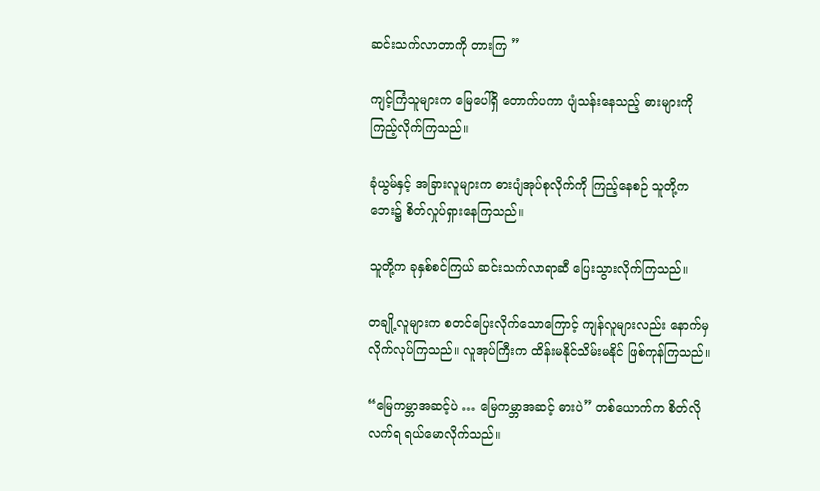ဆင်းသက်လာတာကို တားကြ ”

ကျင့်ကြံသူများက မြေပေါ်ရှိ တောက်ပကာ ပျံသန်းနေသည့် ဓားများကို ကြည့်လိုက်ကြသည်။

ခုံယွမ်နှင့် အခြားလူများက ဓားပျံအုပ်စုလိုက်ကို ကြည့်နေစဉ် သူတို့က ဘေး၌ စိတ်လှုပ်ရှားနေကြသည်။

သူတို့က ခုနှစ်စင်ကြယ် ဆင်းသက်လာရာဆီ ပြေးသွားလိုက်ကြသည်။

တချို့လူများက စတင်ပြေးလိုက်သောကြောင့် ကျန်လူများလည်း နောက်မှ လိုက်လုပ်ကြသည်။ လူအုပ်ကြီးက ထိန်းမနိုင်သိမ်းမနိုင် ဖြစ်ကုန်ကြသည်။

“မြေကမ္ဘာအဆင့်ပဲ … မြေကမ္ဘာအဆင့် ဓားပဲ” တစ်ယောက်က စိတ်လိုလက်ရ ရယ်မောလိုက်သည်။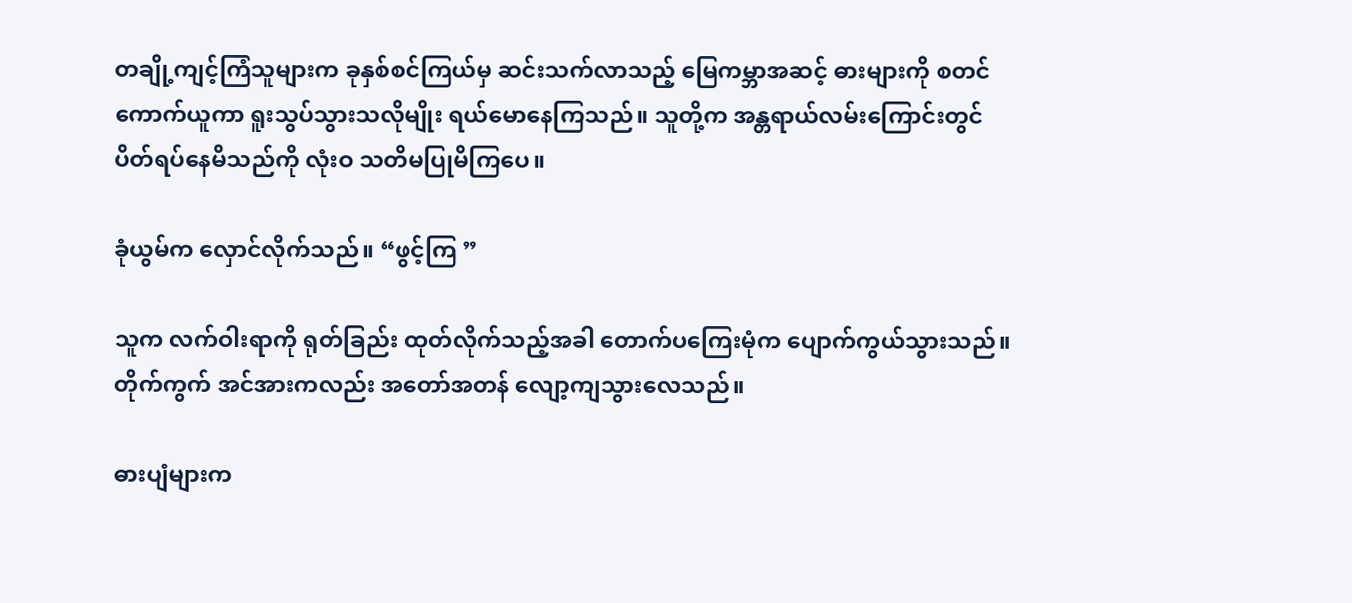တချို့ကျင့်ကြံသူများက ခုနှစ်စင်ကြယ်မှ ဆင်းသက်လာသည့် မြေကမ္ဘာအဆင့် ဓားများကို စတင်ကောက်ယူကာ ရူးသွပ်သွားသလိုမျိုး ရယ်မောနေကြသည်။ သူတို့က အန္တရာယ်လမ်းကြောင်းတွင် ပိတ်ရပ်နေမိသည်ကို လုံးဝ သတိမပြုမိကြပေ။

ခုံယွမ်က လှောင်လိုက်သည်။ “ဖွင့်ကြ ”

သူက လက်ဝါးရာကို ရုတ်ခြည်း ထုတ်လိုက်သည့်အခါ တောက်ပကြေးမုံက ပျောက်ကွယ်သွားသည်။ တိုက်ကွက် အင်အားကလည်း အတော်အတန် လျော့ကျသွားလေသည်။

ဓားပျံများက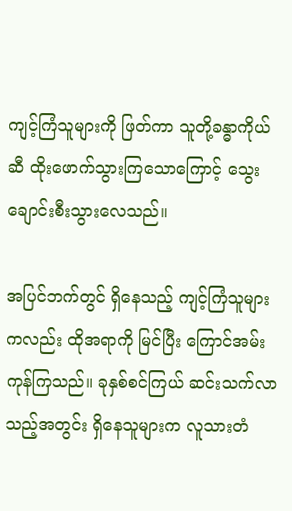ကျင့်ကြံသူများကို ဖြတ်ကာ သူတို့ခန္ဓာကိုယ်ဆီ ထိုးဖောက်သွားကြသောကြောင့် သွေးချောင်းစီးသွားလေသည်။

အပြင်ဘက်တွင် ရှိနေသည့် ကျင့်ကြံသူများကလည်း ထိုအရာကို မြင်ပြီး ကြောင်အမ်းကုန်ကြသည်။ ခုနှစ်စင်ကြယ် ဆင်းသက်လာသည့်အတွင်း ရှိနေသူများက လူသားတံ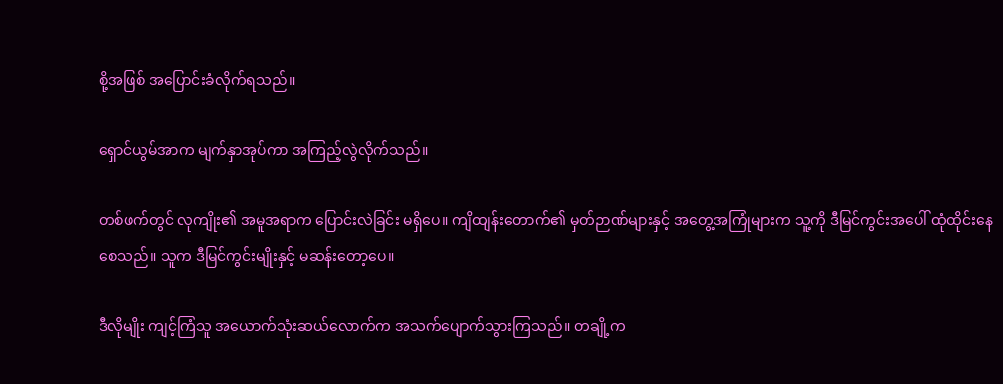စို့အဖြစ် အပြောင်းခံလိုက်ရသည်။

ရှောင်ယွမ်အာက မျက်နှာအုပ်ကာ အကြည့်လွဲလိုက်သည်။

တစ်ဖက်တွင် လုကျိုး၏ အမူအရာက ပြောင်းလဲခြင်း မရှိပေ။ ကျိထျန်းတောက်၏ မှတ်ဉာဏ်များနှင့် အတွေ့အကြုံများက သူ့ကို ဒီမြင်ကွင်းအပေါ် ထုံထိုင်းနေစေသည်။ သူက ဒီမြင်ကွင်းမျိုးနှင့် မဆန်းတော့ပေ။

ဒီလိုမျိုး ကျင့်ကြံသူ အယောက်သုံးဆယ်လောက်က အသက်ပျောက်သွားကြသည်။ တချို့က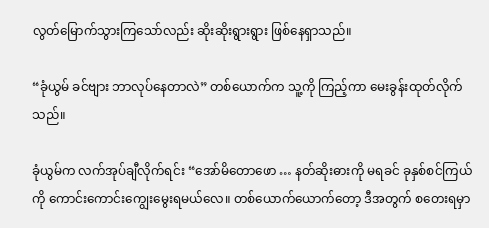လွတ်မြောက်သွားကြသော်လည်း ဆိုးဆိုးရွားရွား ဖြစ်နေရှာသည်။

“ခုံယွမ် ခင်ဗျား ဘာလုပ်နေတာလဲ” တစ်ယောက်က သူ့ကို ကြည့်ကာ မေးခွန်းထုတ်လိုက်သည်။

ခုံယွမ်က လက်အုပ်ချီလိုက်ရင်း “အော်မိတောဖော … နတ်ဆိုးဓားကို မရခင် ခုနှစ်စင်ကြယ်ကို ကောင်းကောင်းကျွေးမွေးရမယ်လေ။ တစ်ယောက်ယောက်တော့ ဒီအတွက် စတေးရမှာ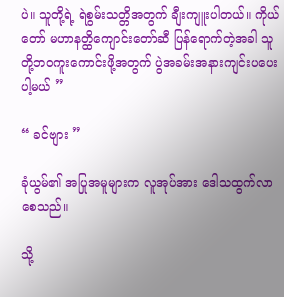ပဲ။ သူတို့ရဲ့ ရဲစွမ်းသတ္တိအတွက် ချီးကျူးပါတယ်။ ကိုယ်တော် မဟာနတ္ထိကျောင်းတော်ဆီ ပြန်ရောက်တဲ့အခါ သူတို့ဘဝကူးကောင်းဖို့အတွက် ပွဲအခမ်းအနားကျင်းပပေးပါ့မယ် ”

“ ခင်ဗျား ”

ခုံယွမ်၏ အပြုအမူများက လူအုပ်အား ဒေါသထွက်လာစေသည်။

သို့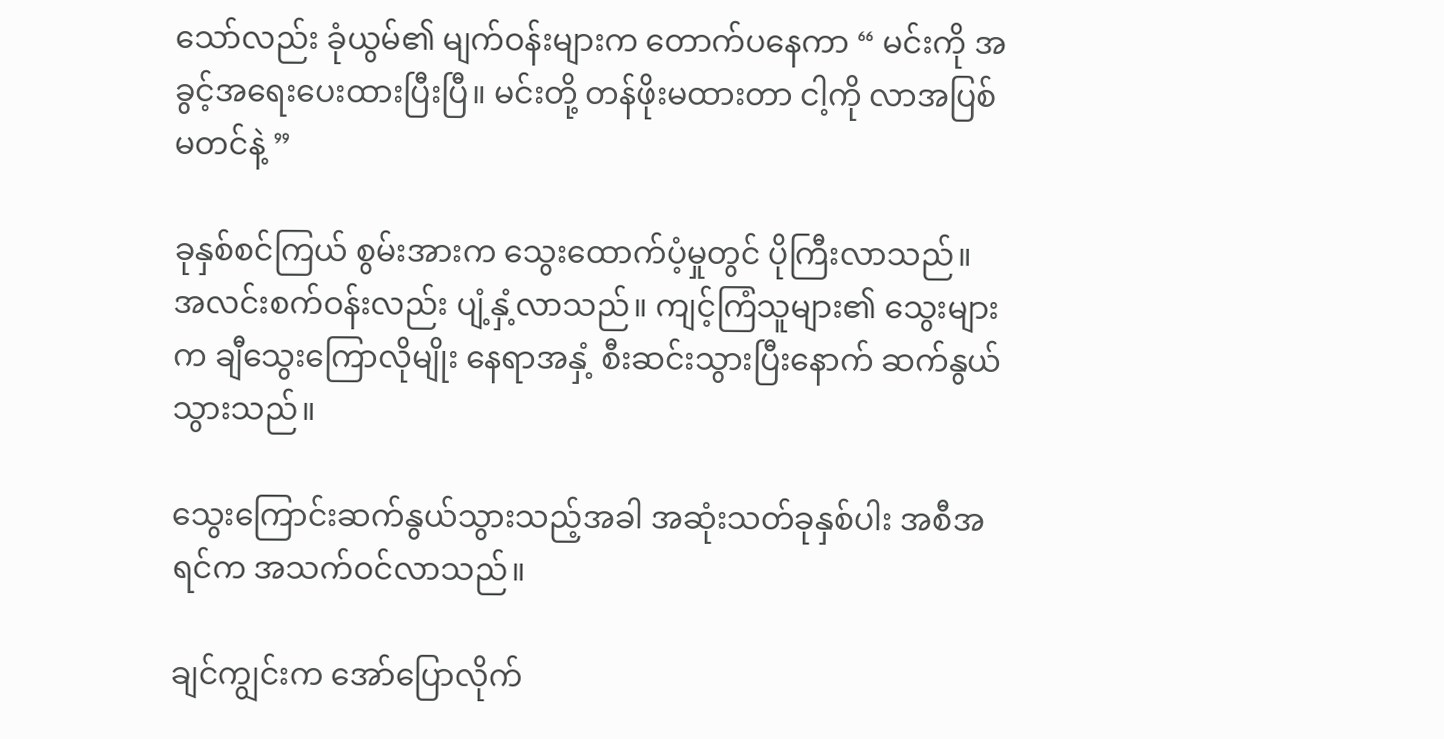သော်လည်း ခုံယွမ်၏ မျက်ဝန်းများက တောက်ပနေကာ “ မင်းကို အခွင့်အရေးပေးထားပြီးပြီ။ မင်းတို့ တန်ဖိုးမထားတာ ငါ့ကို လာအပြစ်မတင်နဲ့ ”

ခုနှစ်စင်ကြယ် စွမ်းအားက သွေးထောက်ပံ့မှုတွင် ပိုကြီးလာသည်။ အလင်းစက်ဝန်းလည်း ပျံ့နှံ့လာသည်။ ကျင့်ကြံသူများ၏ သွေးများက ချီသွေးကြောလိုမျိုး နေရာအနှံ့ စီးဆင်းသွားပြီးနောက် ဆက်နွယ်သွားသည်။

သွေးကြောင်းဆက်နွယ်သွားသည့်အခါ အဆုံးသတ်ခုနှစ်ပါး အစီအရင်က အသက်ဝင်လာသည်။

ချင်ကျွင်းက အော်ပြောလိုက်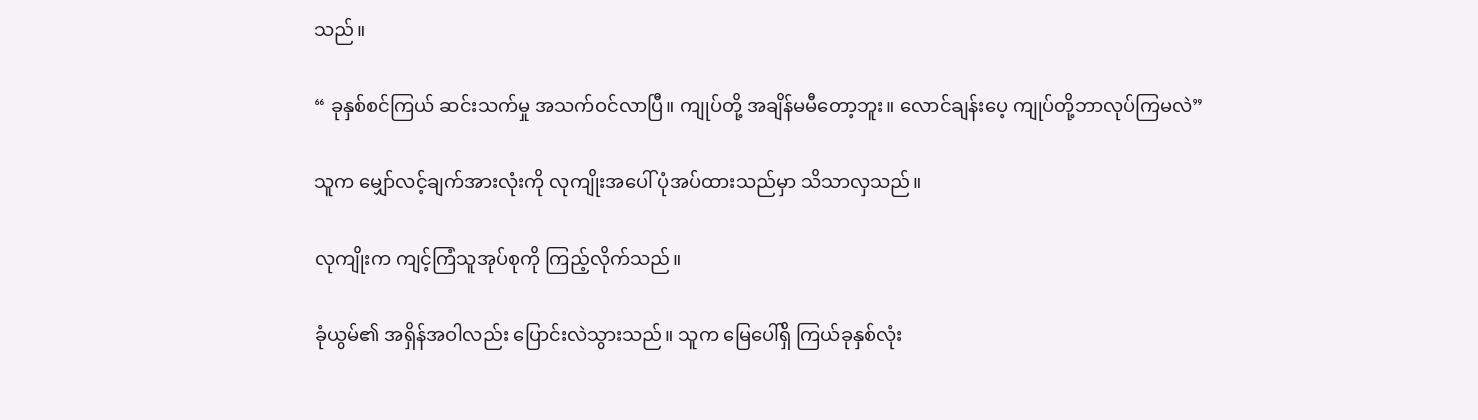သည်။

“ ခုနှစ်စင်ကြယ် ဆင်းသက်မှု အသက်ဝင်လာပြီ။ ကျုပ်တို့ အချိန်မမီတော့ဘူး။ လောင်ချန်းပေ့ ကျုပ်တို့ဘာလုပ်ကြမလဲ”

သူက မျှော်လင့်ချက်အားလုံးကို လုကျိုးအပေါ် ပုံအပ်ထားသည်မှာ သိသာလှသည်။

လုကျိုးက ကျင့်ကြံသူအုပ်စုကို ကြည့်လိုက်သည်။

ခုံယွမ်၏ အရှိန်အဝါလည်း ပြောင်းလဲသွားသည်။ သူက မြေပေါ်ရှိ ကြယ်ခုနှစ်လုံး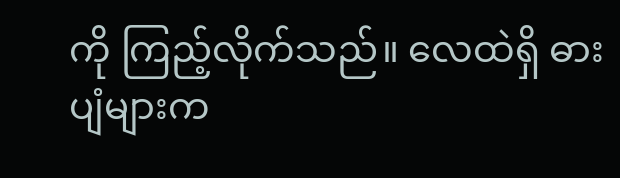ကို ကြည့်လိုက်သည်။ လေထဲရှိ ဓားပျံများက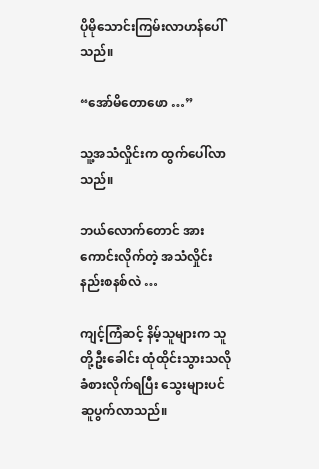ပိုမိုသောင်းကြမ်းလာဟန်ပေါ်သည်။

“အော်မိတောဖော …”

သူ့အသံလှိုင်းက ထွက်ပေါ်လာသည်။

ဘယ်လောက်‌တောင် အားကောင်းလိုက်တဲ့ အသံလှိုင်းနည်းစနစ်လဲ …

ကျင့်ကြံဆင့် နိမ့်သူများက သူတို့ဦးခေါင်း ထုံထိုင်းသွားသလို ခံစားလိုက်ရပြီး သွေးများပင် ဆူပွက်လာသည်။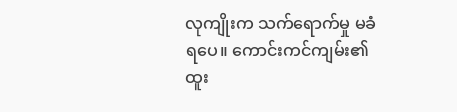လုကျိုးက သက်ရောက်မှု မခံရပေ။ ကောင်းကင်ကျမ်း၏ ထူး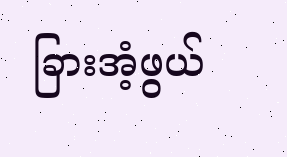ခြားအံ့ဖွယ်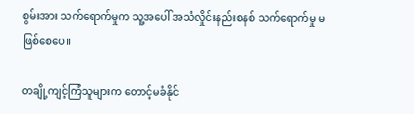စွမ်းအား သက်ရောက်မှုက သူ့အပေါ် အသံလှိုင်းနည်းစနစ် သက်ရောက်မှု မဖြစ်စေပေ။

တချို့ကျင့်ကြံသူများက တောင့်မခံနိုင်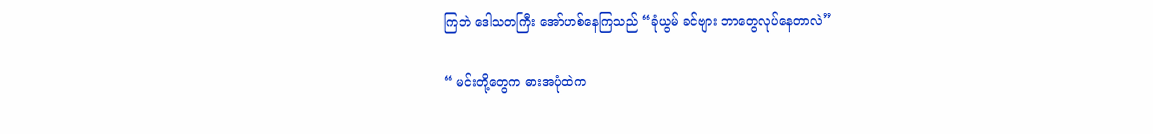ကြဘဲ ဒေါသတကြီး အော်ဟစ်နေကြသည် “ခုံယွမ် ခင်ဗျား ဘာတွေလုပ်နေတာလဲ”

“ မင်းတို့တွေက ဓားအပုံထဲက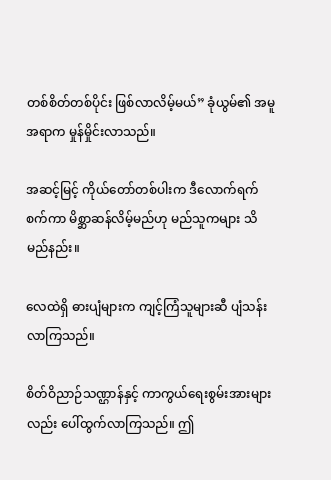တစ်စိတ်တစ်ပိုင်း ဖြစ်လာလိမ့်မယ်” ခုံယွမ်၏ အမူအရာက မှုန်မှိုင်းလာသည်။

အဆင့်မြင့် ကိုယ်တော်တစ်ပါးက ဒီလောက်ရက်စက်ကာ မိစ္ဆာဆန်လိမ့်မည်ဟု မည်သူကများ သိမည်နည်း။

လေထဲရှိ ဓားပျံများက ကျင့်ကြံသူများဆီ ပျံသန်းလာကြသည်။

စိတ်ဝိညာဉ်သဏ္ဌာန်နှင့် ကာကွယ်ရေးစွမ်းအားများလည်း ပေါ်ထွက်လာကြသည်။ ဤ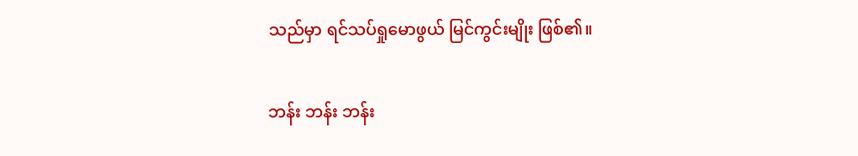သည်မှာ ရင်သပ်ရှုမောဖွယ် မြင်ကွင်းမျိုး ဖြစ်၏။

ဘန်း ဘန်း ဘန်း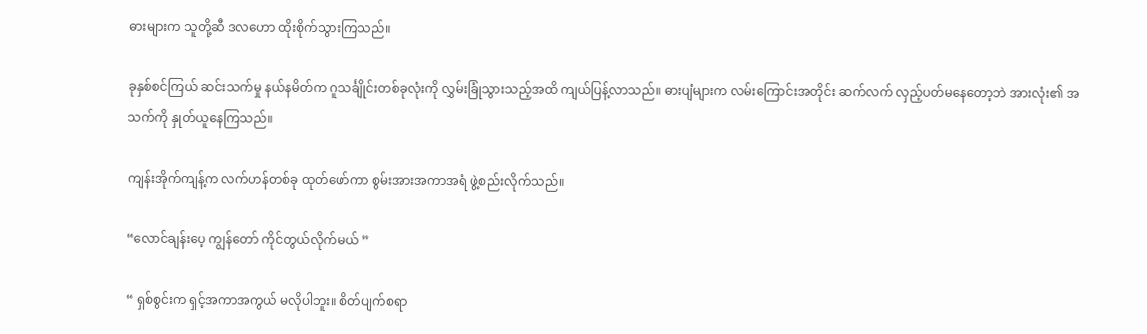ဓားများက သူတို့ဆီ ဒလဟော ထိုးစိုက်သွားကြသည်။

ခုနှစ်စင်ကြယ် ဆင်းသက်မှု နယ်နမိတ်က ဂူသင်္ချိုင်းတစ်ခုလုံးကို လွှမ်းခြုံသွားသည့်အထိ ကျယ်ပြန့်လာသည်။ ဓားပျံများက လမ်းကြောင်းအတိုင်း ဆက်လက် လှည့်ပတ်မနေတော့ဘဲ အားလုံး၏ အသက်ကို နှုတ်ယူနေကြသည်။

ကျန်းအိုက်ကျန့်က လက်ဟန်တစ်ခု ထုတ်ဖော်ကာ စွမ်းအားအကာအရံ ဖွဲ့စည်းလိုက်သည်။

“လောင်ချန်းပေ့ ကျွန်တော် ကိုင်တွယ်လိုက်မယ် ”

“ ရှစ်စွင်းက ရှင့်အကာအကွယ် မလိုပါဘူး။ စိတ်ပျက်စရာ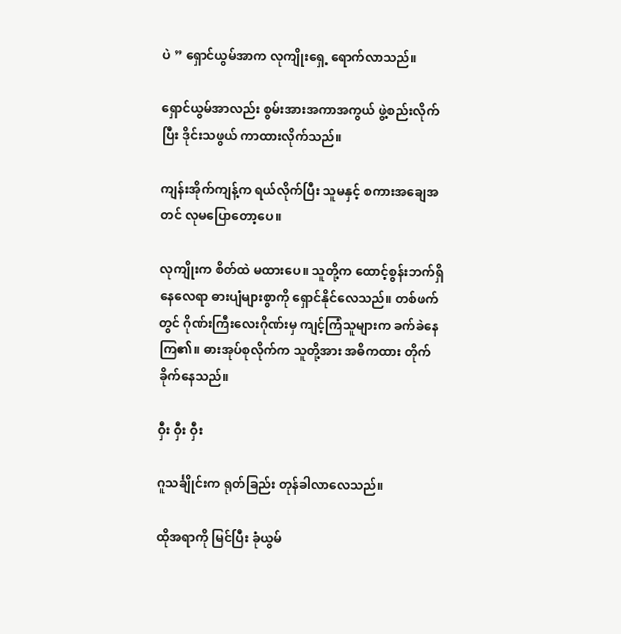ပဲ ” ရှောင်ယွမ်အာက လုကျိုးရှေ့ ရောက်လာသည်။

ရှောင်ယွမ်အာလည်း စွမ်းအားအကာအကွယ် ဖွဲ့စည်းလိုက်ပြီး ဒိုင်းသဖွယ် ကာထားလိုက်သည်။

ကျန်းအိုက်ကျန့်က ရယ်လိုက်ပြီး သူမနှင့် စကားအချေအတင် လုမပြောတော့ပေ။

လုကျိုးက စိတ်ထဲ မထားပေ။ သူတို့က ထောင့်စွန်းဘက်ရှိနေလေရာ ဓားပျံများစွာကို ရှောင်နိုင်လေသည်။ တစ်ဖက်တွင် ဂိုဏ်းကြီးလေးဂိုဏ်းမှ ကျင့်ကြံသူများက ခက်ခဲနေကြ၏။ ဓားအုပ်စုလိုက်က သူတို့အား အဓိကထား တိုက်ခိုက်နေသည်။

ဝှီး ဝှီး ဝှီး

ဂူသင်္ချိုင်းက ရုတ်ခြည်း တုန်ခါလာလေသည်။

ထိုအရာကို မြင်ပြီး ခုံယွမ်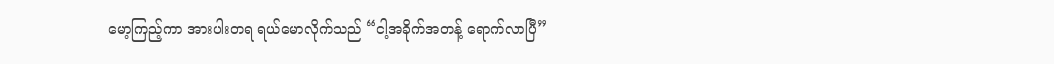မော့ကြည့်ကာ အားပါးတရ ရယ်မောလိုက်သည် “ငါ့အခိုက်အတန့် ရောက်လာပြီ”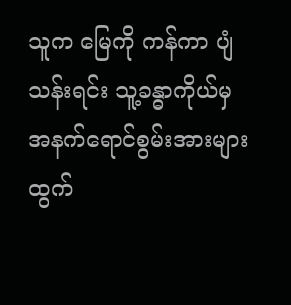သူက မြေကို ကန်ကာ ပျံသန်းရင်း သူ့ခန္ဓာကိုယ်မှ အနက်ရောင်စွမ်းအားများ ထွက်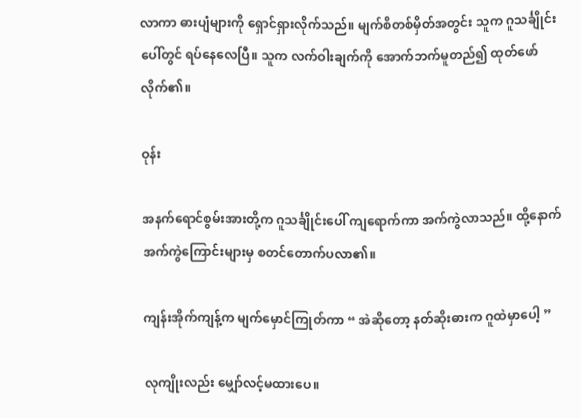လာကာ ဓားပျံများကို ရှောင်ရှားလိုက်သည်။ မျက်စိတစ်မှိတ်အတွင်း သူက ဂူသင်္ချိုင်းပေါ်တွင် ရပ်နေလေပြီ။ သူက လက်ဝါးချက်ကို အောက်ဘက်မူတည်၍ ထုတ်ဖော်လိုက်၏။

ဝုန်း

အနက်ရောင်စွမ်းအားတို့က ဂူသင်္ချိုင်းပေါ် ကျရောက်ကာ အက်ကွဲလာသည်။ ထို့နောက် အက်ကွဲကြောင်းများမှ စတင်တောက်ပလာ၏။

ကျန်းအိုက်ကျန့်က မျက်မှောင်ကြုတ်ကာ “ အဲဆိုတော့ နတ်ဆိုးဓားက ဂူထဲမှာပေါ့ ”

လုကျိုးလည်း မျှော်လင့်မထားပေ။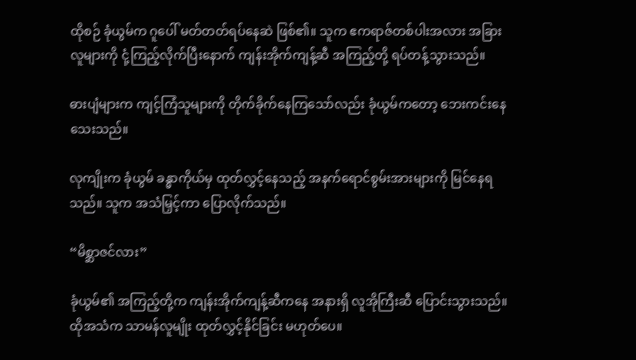ထိုစဉ် ခုံယွမ်က ဂူပေါ် မတ်တတ်ရပ်နေဆဲ ဖြစ်၏။ သူက ဧကရာဇ်တစ်ပါးအလား အခြားလူများကို ငုံ့ကြည့်လိုက်ပြီးနောက် ကျန်းအိုက်ကျန့်ဆီ အကြည့်တို့ ရပ်တန့်သွားသည်။

ဓားပျံများက ကျင့်ကြံသူများကို တိုက်ခိုက်နေကြသော်လည်း ခုံယွမ်ကတော့ ဘေးကင်းနေသေးသည်။

လုကျိုးက ခုံယွမ် ခန္ဓာကိုယ်မှ ထုတ်လွှင့်နေသည့် အနက်ရောင်စွမ်းအားများကို မြင်နေရသည်။ သူက အသံမြှင့်ကာ ပြောလိုက်သည်။

“မိစ္ဆာဇင်လား”

ခုံယွမ်၏ အကြည့်တို့က ကျန်းအိုက်ကျန့်ဆီကနေ အနားရှိ လူအိုကြီးဆီ ပြောင်းသွားသည်။ ထိုအသံက သာမန်လူမျိုး ထုတ်လွှင့်နိုင်ခြင်း မဟုတ်ပေ။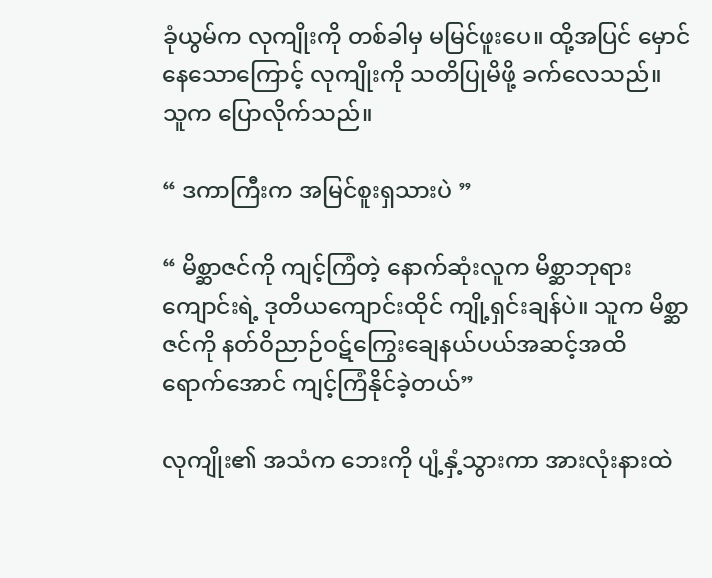ခုံယွမ်က လုကျိုးကို တစ်ခါမှ မမြင်ဖူးပေ။ ထို့အပြင် မှောင်နေသောကြောင့် လုကျိုးကို သတိပြုမိဖို့ ခက်လေသည်။ သူက ပြောလိုက်သည်။

“ ဒကာကြီးက အမြင်စူးရှသားပဲ ”

“ မိစ္ဆာဇင်ကို ကျင့်ကြံတဲ့ နောက်ဆုံးလူက မိစ္ဆာဘုရားကျောင်းရဲ့ ဒုတိယကျောင်းထိုင် ကျို့ရှင်းချန်ပဲ။ သူက မိစ္ဆာဇင်ကို နတ်ဝိညာဉ်ဝဋ်ကြွေးချေနယ်ပယ်အဆင့်အထိ ရောက်အောင် ကျင့်ကြံနိုင်ခဲ့တယ်”

လုကျိုး၏ အသံက ဘေးကို ပျံ့နှံ့သွားကာ အားလုံးနားထဲ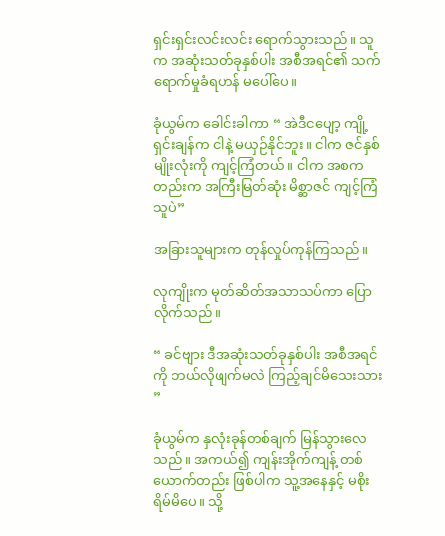ရှင်းရှင်းလင်းလင်း ရောက်သွားသည်။ သူက အဆုံးသတ်ခုနှစ်ပါး အစီအရင်၏ သက်ရောက်မှုခံရဟန် မပေါ်ပေ။

ခုံယွမ်က ခေါင်းခါကာ “ အဲဒီငပျော့ ကျို့ရှင်းချန်က ငါနဲ့ မယှဉ်နိုင်ဘူး။ ငါက ဇင်နှစ်မျိုးလုံးကို ကျင့်ကြံတယ်။ ငါက အစကတည်းက အကြီးမြတ်ဆုံး မိစ္ဆာဇင် ကျင့်ကြံသူပဲ”

အခြားသူများက တုန်လှုပ်ကုန်ကြသည်။

လုကျိုးက မုတ်ဆိတ်အသာသပ်ကာ ပြောလိုက်သည်။

“ ခင်ဗျား ဒီအဆုံးသတ်ခုနှစ်ပါး အစီအရင်ကို ဘယ်လိုဖျက်မလဲ ကြည့်ချင်မိသေးသား ”

ခုံယွမ်က နှလုံးခုန်တစ်ချက် မြန်သွားလေသည်။ အကယ်၍ ကျန်းအိုက်ကျန့် တစ်ယောက်တည်း ဖြစ်ပါက သူ့အနေနှင့် မစိုးရိမ်မိပေ။ သို့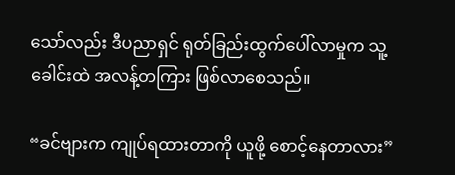သော်လည်း ဒီပညာရှင် ရုတ်ခြည်းထွက်ပေါ်လာမှုက သူ့ခေါင်းထဲ အလန့်တကြား ဖြစ်လာစေသည်။

“ခင်ဗျားက ကျုပ်ရထားတာကို ယူဖို့ စောင့်နေတာလား”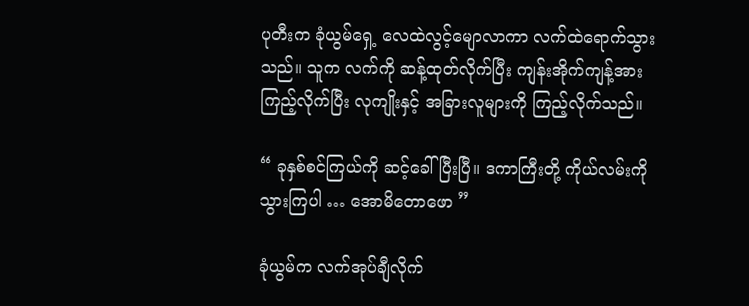ပုတီးက ခုံယွမ်ရှေ့ လေထဲလွင့်မျောလာကာ လက်ထဲရောက်သွားသည်။ သူက လက်ကို ဆန့်ထုတ်လိုက်ပြီး ကျန်းအိုက်ကျန့်အား ကြည့်လိုက်ပြီး လုကျိုးနှင့် အခြားလူများကို ကြည့်လိုက်သည်။

“ ခုနှစ်စင်ကြယ်ကို ဆင့်ခေါ်ပြီးပြီ။ ဒကာကြီးတို့ ကိုယ်လမ်းကို သွားကြပါ … အောမိတောဖော ”

ခုံယွမ်က လက်အုပ်ချီလိုက်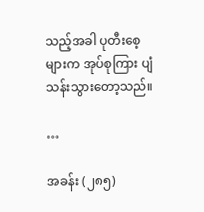သည့်အခါ ပုတီးစေ့များက အုပ်စုကြား ပျံသန်းသွားတော့သည်။

…

အခန်း (၂၈၅)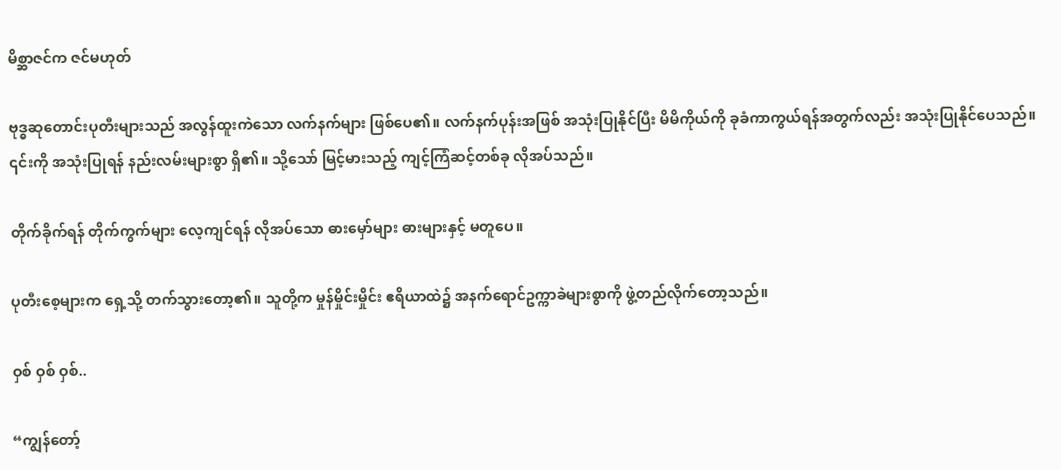မိစ္ဆာဇင်က ဇင်မဟုတ်

ဗုဒ္ဓဆုတောင်းပုတီးများသည် အလွန်ထူးကဲသော လက်နက်များ ဖြစ်ပေ၏။ လက်နက်ပုန်းအဖြစ် အသုံးပြုနိုင်ပြီး မိမိကိုယ်ကို ခုခံကာကွယ်ရန်အတွက်လည်း အသုံးပြုနိုင်ပေသည်။ ၎င်းကို အသုံးပြုရန် နည်းလမ်းများစွာ ရှိ၏။ သို့သော် မြင့်မားသည့် ကျင့်ကြံဆင့်တစ်ခု လိုအပ်သည်။

တိုက်ခိုက်ရန် တိုက်ကွက်များ လေ့ကျင်ရန် လိုအပ်သော ဓားမှော်များ ဓားများနှင့် မတူပေ။

ပုတီးစေ့များက ရှေ့သို့ တက်သွားတော့၏။ သူတို့က မှုန်မှိုင်းမှိုင်း ဧရိယာထဲ၌ အနက်ရောင်ဥက္ကာခဲများစွာကို ဖွဲ့တည်လိုက်တော့သည်။

ဝှစ် ဝှစ် ဝှစ်..

“ကျွန်တော့်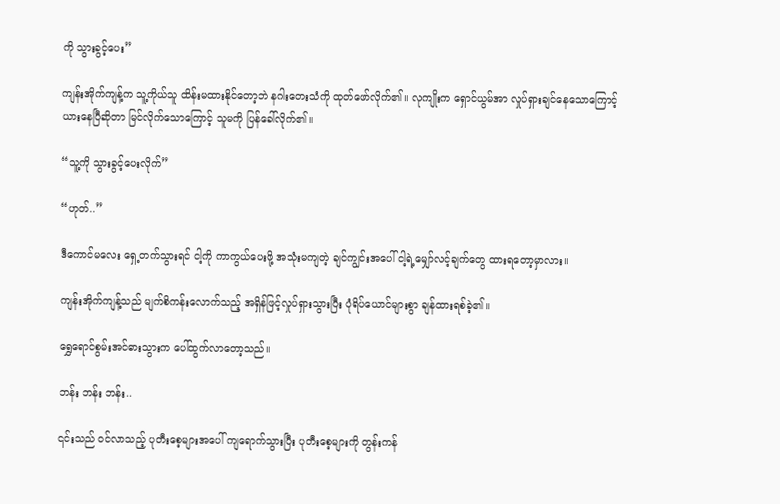ကို သွားခွင့်ပေး”

ကျန်းအိုက်ကျန့်က သူ့ကိုယ်သူ ထိန်းမထားနိုင်တော့ဘဲ နဂါးတေးသံကို ထုတ်ဖော်လိုက်၏။ လုကျိုးက ရှောင်ယွမ်အာ လှုပ်ရှားချင်နေသောကြောင့် ယားနေပြီဆိုတာ မြင်လိုက်သောကြောင့် သူမကို ပြန်ခေါ်လိုက်၏။

“သူ့ကို သွားခွင့်ပေးလိုက်”

“ဟုတ်..”

ဒီကောင်မလေး ရှေ့တက်သွားရင် ငါ့ကို ကာကွယ်ပေးဖို့ အသုံးမကျတဲ့ ချင်ကျွင်းအပေါ် ငါ့ရဲ့မျှော်လင့်ချက်တွေ ထားရတော့မှာလား။

ကျန်းအိုက်ကျန့်သည် မျက်စိကန်းလောက်သည့် အရှိန်ဖြင့်လှုပ်ရှားသွားပြီး ပုံရိပ်ယောင်များစွာ ချန်ထားရစ်ခဲ့၏။

ရွှေရောင်စွမ်းအင်ဓားသွားက ပေါ်ထွက်လာတော့သည်။

ဘန်း ဘန်း ဘန်း..

၎င်းသည် ဝင်လာသည့် ပုတီးစေ့များအပေါ် ကျရောက်သွားပြီး ပုတီးစေ့များကို တွန်းကန်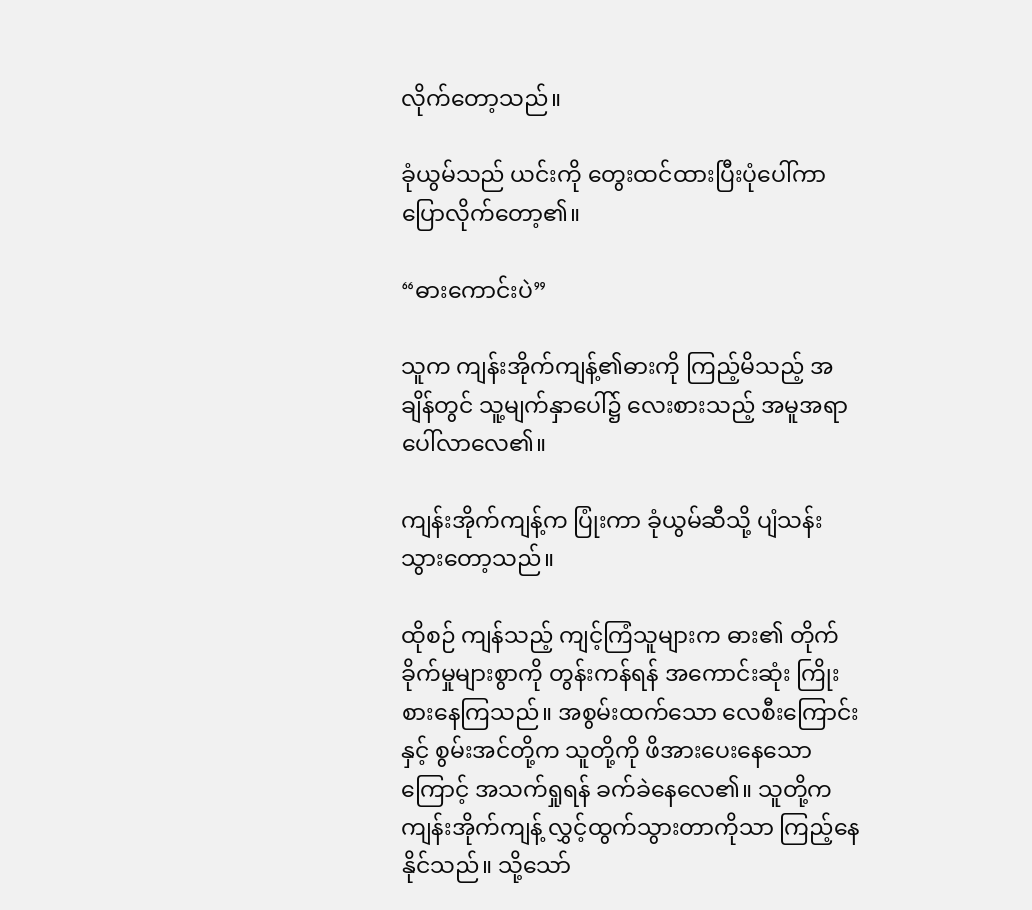လိုက်တော့သည်။

ခုံယွမ်သည် ယင်းကို တွေးထင်ထားပြီးပုံပေါ်ကာ ပြောလိုက်တော့၏။

“ဓားကောင်းပဲ”

သူက ကျန်းအိုက်ကျန့်၏ဓားကို ကြည့်မိသည့် အချိန်တွင် သူ့မျက်နှာပေါ်၌ လေးစားသည့် အမူအရာ ပေါ်လာလေ၏။

ကျန်းအိုက်ကျန့်က ပြုံးကာ ခုံယွမ်ဆီသို့ ပျံသန်းသွားတော့သည်။

ထိုစဉ် ကျန်သည့် ကျင့်ကြံသူများက ဓား၏ တိုက်ခိုက်မှုများစွာကို တွန်းကန်ရန် အကောင်းဆုံး ကြိုးစားနေကြသည်။ အစွမ်းထက်သော လေစီးကြောင်းနှင့် စွမ်းအင်တို့က သူတို့ကို ဖိအားပေးနေသောကြောင့် အသက်ရှုရန် ခက်ခဲနေလေ၏။ သူတို့က ကျန်းအိုက်ကျန့် လွှင့်ထွက်သွားတာကိုသာ ကြည့်နေနိုင်သည်။ သို့သော်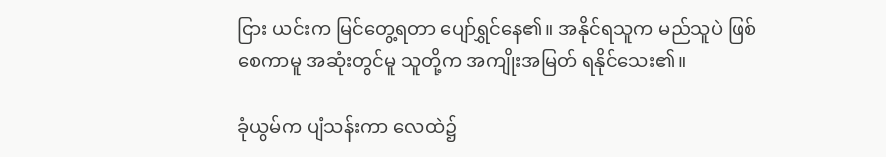ငြား ယင်းက မြင်တွေ့ရတာ ပျော်ရွှင်နေ၏။ အနိုင်ရသူက မည်သူပဲ ဖြစ်စေကာမူ အဆုံးတွင်မူ သူတို့က အကျိုးအမြတ် ရနိုင်သေး၏။

ခုံယွမ်က ပျံသန်းကာ လေထဲ၌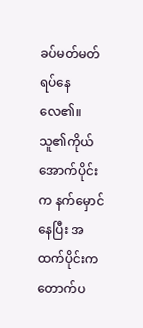ခပ်မတ်မတ် ရပ်နေလေ၏။ သူ၏ကိုယ်အောက်ပိုင်းက နက်မှောင်နေပြီး အထက်ပိုင်းက တောက်ပ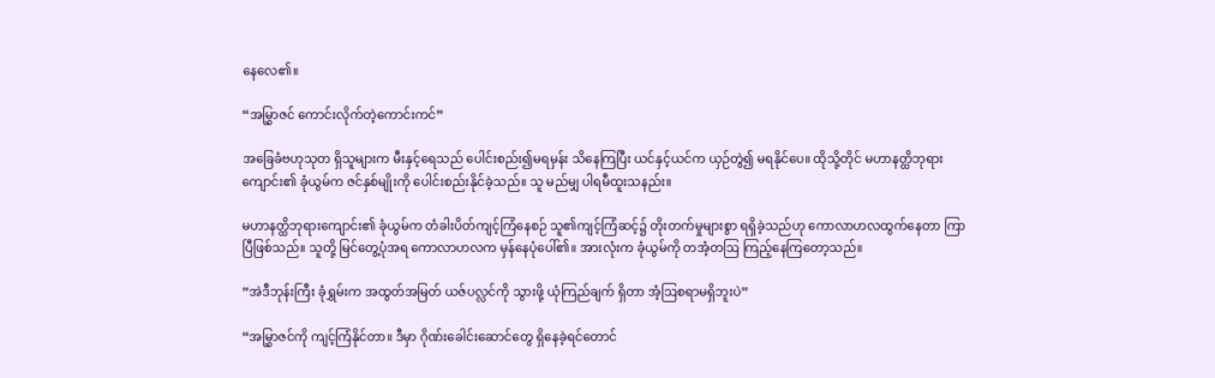နေလေ၏။

“အမြွှာဇင် ကောင်းလိုက်တဲ့ကောင်းကင်”

အခြေခံဗဟုသုတ ရှိသူများက မီးနှင့်ရေသည် ပေါင်းစည်း၍မရမှန်း သိနေကြပြီး ယင်နှင့်ယင်က ယှဉ်တွဲ၍ မရနိုင်ပေ။ ထိုသို့တိုင် မဟာနတ္ထိဘုရားကျောင်း၏ ခုံယွမ်က ဇင်နှစ်မျိုးကို ပေါင်းစည်းနိုင်ခဲ့သည်။ သူ မည်မျှ ပါရမီထူးသနည်း။

မဟာနတ္ထိဘုရားကျောင်း၏ ခုံယွမ်က တံခါးပိတ်ကျင့်ကြံနေစဉ် သူ၏ကျင့်ကြံဆင့်၌ တိုးတက်မှုများစွာ ရရှိခဲ့သည်ဟု ကောလာဟလထွက်နေတာ ကြာပြီဖြစ်သည်။ သူတို့ မြင်တွေ့ပုံအရ ကောလာဟလက မှန်နေပုံပေါ်၏။ အားလုံးက ခုံယွမ်ကို တအံ့တဩ ကြည့်နေကြတော့သည်။

“အဲဒီဘုန်းကြီး ခုံရွှမ်းက အထွတ်အမြတ် ယဇ်ပလ္လင်ကို သွားဖို့ ယုံကြည်ချက် ရှိတာ အံ့ဩစရာမရှိဘူးပဲ”

“အမြွှာဇင်ကို ကျင့်ကြံနိုင်တာ။ ဒီမှာ ဂိုဏ်းခေါင်းဆောင်တွေ ရှိနေခဲ့ရင်တောင်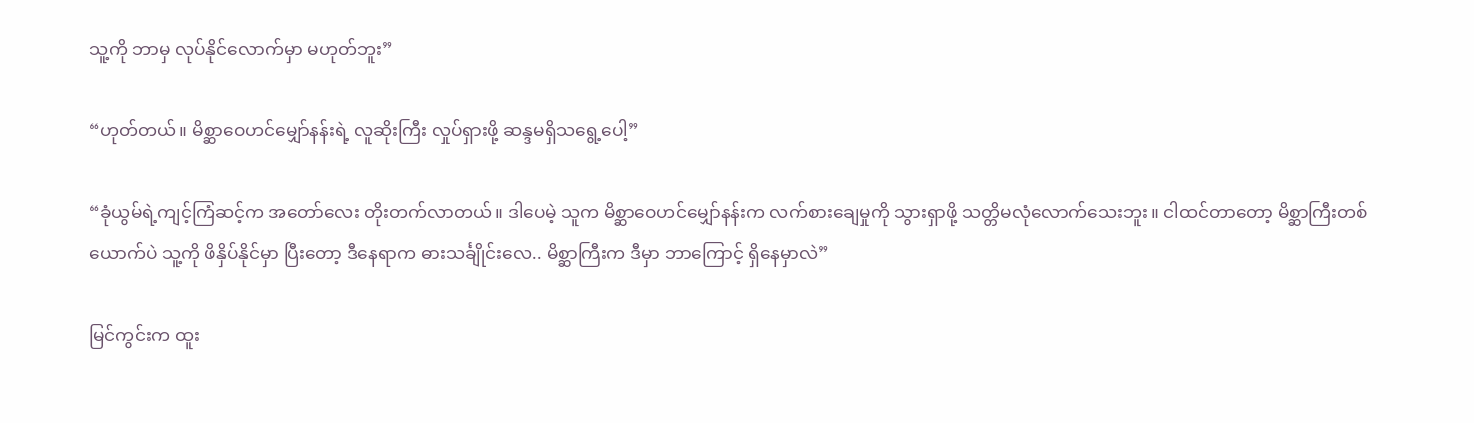သူ့ကို ဘာမှ လုပ်နိုင်လောက်မှာ မဟုတ်ဘူး”

“ဟုတ်တယ်။ မိစ္ဆာဝေဟင်မျှော်နန်းရဲ့ လူဆိုးကြီး လှုပ်ရှားဖို့ ဆန္ဒမရှိသရွေ့ပေါ့”

“ခုံယွမ်ရဲ့ကျင့်ကြံဆင့်က အတော်လေး တိုးတက်လာတယ်။ ဒါပေမဲ့ သူက မိစ္ဆာဝေဟင်မျှော်နန်းက လက်စားချေမှုကို သွားရှာဖို့ သတ္တိမလုံလောက်သေးဘူး။ ငါထင်တာတော့ မိစ္ဆာကြီးတစ်ယောက်ပဲ သူ့ကို ဖိနှိပ်နိုင်မှာ ပြီးတော့ ဒီနေရာက ဓားသင်္ချိုင်းလေ.. မိစ္ဆာကြီးက ဒီမှာ ဘာကြောင့် ရှိနေမှာလဲ”

မြင်ကွင်းက ထူး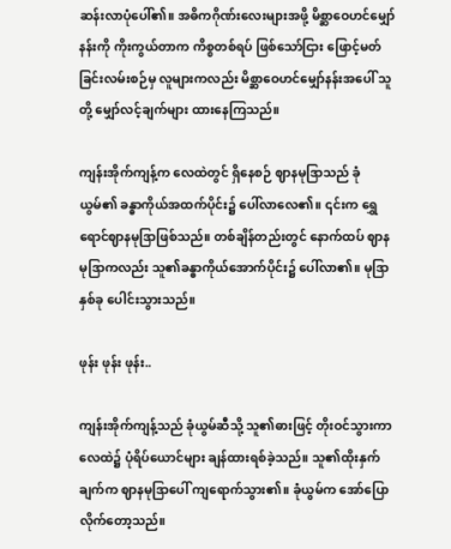ဆန်းလာပုံပေါ်၏။ အဓိကဂိုဏ်းလေးများအဖို့ မိစ္ဆာဝေဟင်မျှော်နန်းကို ကိုးကွယ်တာက ကိစ္စတစ်ရပ် ဖြစ်သော်ငြား ဖြောင့်မတ်ခြင်းလမ်းစဉ်မှ လူများကလည်း မိစ္ဆာဝေဟင်မျှော်နန်းအပေါ် သူတို့ မျှော်လင့်ချက်များ ထားနေကြသည်။

ကျန်းအိုက်ကျန့်က လေထဲတွင် ရှိနေစဉ် ဈာနမုဒြာသည် ခုံယွမ်၏ ခန္ဓာကိုယ်အထက်ပိုင်း၌ ပေါ်လာလေ၏။ ၎င်းက ရွှေရောင်ဈာနမုဒြာဖြစ်သည်။ တစ်ချိန်တည်းတွင် နောက်ထပ် ဈာနမုဒြာကလည်း သူ၏ခန္ဓာကိုယ်အောက်ပိုင်း၌ ပေါ်လာ၏။ မုဒြာနှစ်ခု ပေါင်းသွားသည်။

ဖုန်း ဖုန်း ဖုန်း..

ကျန်းအိုက်ကျန့်သည် ခုံယွမ်ဆီသို့ သူ၏ဓားဖြင့် တိုးဝင်သွားကာ လေထဲ၌ ပုံရိပ်ယောင်များ ချန်ထားရစ်ခဲ့သည်။ သူ၏ထိုးနှက်ချက်က ဈာနမုဒြာပေါ် ကျရောက်သွား၏။ ခုံယွမ်က အော်ပြောလိုက်တော့သည်။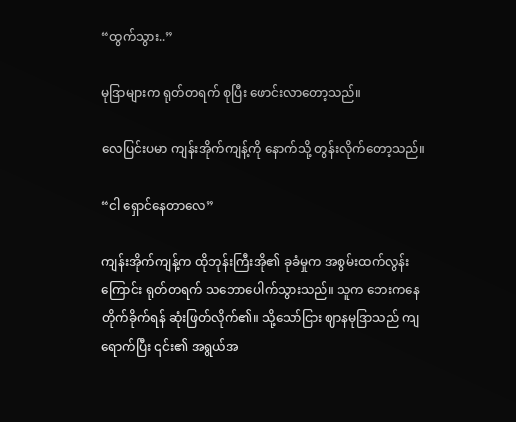“ထွက်သွား..”

မုဒြာများက ရုတ်တရက် စုပြီး ဖောင်းလာတော့သည်။

လေပြင်းပမာ ကျန်းအိုက်ကျန့်ကို နောက်သို့ တွန်းလိုက်တော့သည်။

“ငါ ရှောင်နေတာလေ”

ကျန်းအိုက်ကျန့်က ထိုဘုန်းကြီးအို၏ ခုခံမှုက အစွမ်းထက်လွန်းကြောင်း ရုတ်တရက် သဘောပေါက်သွားသည်။ သူက ဘေးကနေ တိုက်ခိုက်ရန် ဆုံးဖြတ်လိုက်၏။ သို့သော်ငြား ဈာနမုဒြာသည် ကျရောက်ပြီး ၎င်း၏ အရွယ်အ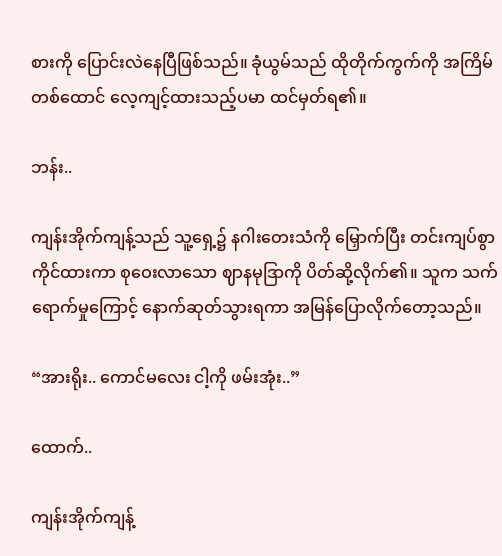စားကို ပြောင်းလဲနေပြီဖြစ်သည်။ ခုံယွမ်သည် ထိုတိုက်ကွက်ကို အကြိမ်တစ်ထောင် လေ့ကျင့်ထားသည့်ပမာ ထင်မှတ်ရ၏။

ဘန်း..

ကျန်းအိုက်ကျန့်သည် သူ့ရှေ့၌ နဂါးတေးသံကို မြှောက်ပြီး တင်းကျပ်စွာ ကိုင်ထားကာ စုဝေးလာသော ဈာနမုဒြာကို ပိတ်ဆို့လိုက်၏။ သူက သက်ရောက်မှုကြောင့် နောက်ဆုတ်သွားရကာ အမြန်ပြောလိုက်တော့သည်။

“အားရိုး.. ကောင်မလေး ငါ့ကို ဖမ်းအုံး..”

ထောက်..

ကျန်းအိုက်ကျန့်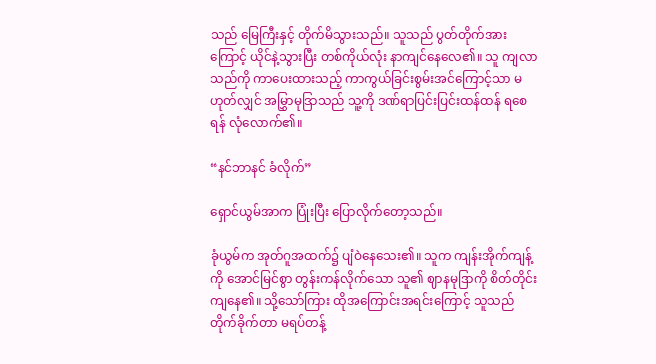သည် မြေကြီးနှင့် တိုက်မိသွားသည်။ သူသည် ပွတ်တိုက်အားကြောင့် ယိုင်နဲ့သွားပြီး တစ်ကိုယ်လုံး နာကျင်နေလေ၏။ သူ ကျလာသည်ကို ကာပေးထားသည့် ကာကွယ်ခြင်းစွမ်းအင်ကြောင့်သာ မဟုတ်လျှင် အမြွှာမုဒြာသည် သူ့ကို ဒဏ်ရာပြင်းပြင်းထန်ထန် ရစေရန် လုံလောက်၏။

“နင်ဘာနင် ခံလိုက်”

ရှောင်ယွမ်အာက ပြုံးပြီး ပြောလိုက်တော့သည်။

ခုံယွမ်က အုတ်ဂူအထက်၌ ပျံဝဲနေသေး၏။ သူက ကျန်းအိုက်ကျန့်ကို အောင်မြင်စွာ တွန်းကန်လိုက်သော သူ၏ ဈာနမုဒြာကို စိတ်တိုင်းကျနေ၏။ သို့သော်ကြား ထိုအကြောင်းအရင်းကြောင့် သူသည် တိုက်ခိုက်တာ မရပ်တန့်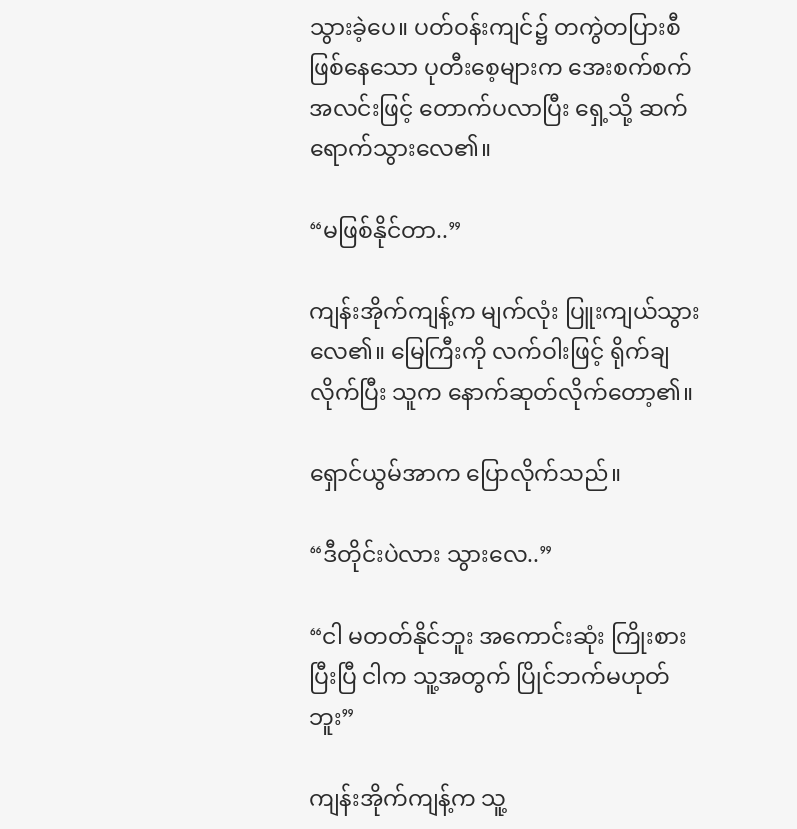သွားခဲ့ပေ။ ပတ်ဝန်းကျင်၌ တကွဲတပြားစီ ဖြစ်နေသော ပုတီးစေ့များက အေးစက်စက် အလင်းဖြင့် တောက်ပလာပြီး ရှေ့သို့ ဆက်ရောက်သွားလေ၏။

“မဖြစ်နိုင်တာ..”

ကျန်းအိုက်ကျန့်က မျက်လုံး ပြူးကျယ်သွားလေ၏။ မြေကြီးကို လက်ဝါးဖြင့် ရိုက်ချလိုက်ပြီး သူက နောက်ဆုတ်လိုက်တော့၏။

ရှောင်ယွမ်အာက ပြောလိုက်သည်။

“ဒီတိုင်းပဲလား သွားလေ..”

“ငါ မတတ်နိုင်ဘူး အကောင်းဆုံး ကြိုးစားပြီးပြီ ငါက သူ့အတွက် ပြိုင်ဘက်မဟုတ်ဘူး”

ကျန်းအိုက်ကျန့်က သူ့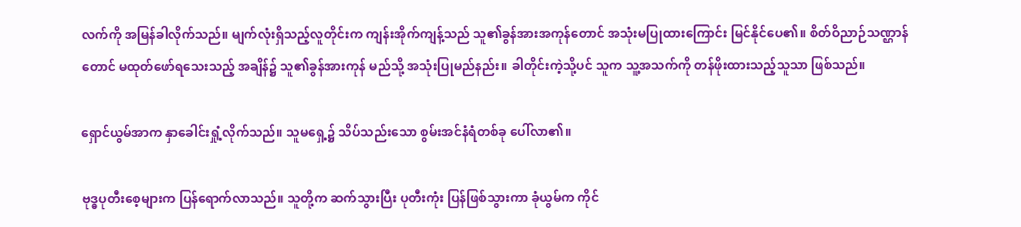လက်ကို အမြန်ခါလိုက်သည်။ မျက်လုံးရှိသည့်လူတိုင်းက ကျန်းအိုက်ကျန့်သည် သူ၏ခွန်အားအကုန်တောင် အသုံးမပြုထားကြောင်း မြင်နိုင်‌ပေ၏။ စိတ်ဝိညာဉ်သဏ္ဌာန်တောင် မထုတ်ဖော်ရသေးသည့် အချိန်၌ သူ၏ခွန်အားကုန် မည်သို့ အသုံးပြုမည်နည်း။ ခါတိုင်းကဲ့သို့ပင် သူက သူ့အသက်ကို တန်ဖိုးထားသည့်သူသာ ဖြစ်သည်။

ရှောင်ယွမ်အာက နှာခေါင်းရှုံ့လိုက်သည်။ သူမရှေ့၌ သိပ်သည်းသော စွမ်းအင်နံရံတစ်ခု ပေါ်လာ၏။

ဗုဒ္ဓပုတီးစေ့များက ပြန်ရောက်လာသည်။ သူတို့က ဆက်သွားပြီး ပုတီးကုံး ပြန်ဖြစ်သွားကာ ခုံယွမ်က ကိုင်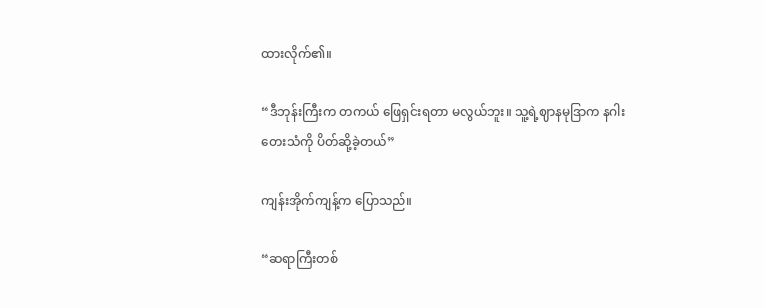ထားလိုက်၏။

“ဒီဘုန်းကြီးက တကယ် ဖြေရှင်းရတာ မလွယ်ဘူး။ သူ့ရဲ့ဈာနမုဒြာက နဂါးတေးသံကို ပိတ်ဆို့ခဲ့တယ်”

ကျန်းအိုက်ကျန့်က ပြောသည်။

“ဆရာကြီးတစ်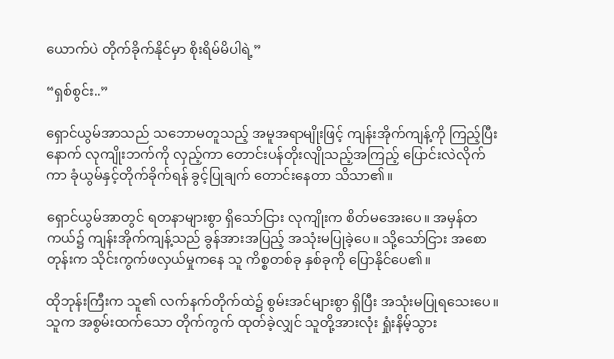ယောက်ပဲ တိုက်ခိုက်နိုင်မှာ စိုးရိမ်မိပါရဲ့”

“ရှစ်စွင်း..”

ရှောင်ယွမ်အာသည် သဘောမတူသည့် အမူအရာမျိုးဖြင့် ကျန်းအိုက်ကျန့်ကို ကြည့်ပြီးနောက် လုကျိုးဘက်ကို လှည့်ကာ တောင်းပန်တိုးလျိုသည့်အကြည့် ပြောင်းလဲလိုက်ကာ ခုံယွမ်နှင့်တိုက်ခိုက်ရန် ခွင့်ပြုချက် တောင်းနေတာ သိသာ၏။

ရှောင်ယွမ်အာတွင် ရတနာများစွာ ရှိသော်ငြား လုကျိုးက စိတ်မအေးပေ။ အမှန်တကယ်၌ ကျန်းအိုက်ကျန့်သည် ခွန်အားအပြည့် အသုံးမပြုခဲ့ပေ။ သို့သော်ငြား အစောတုန်းက သိုင်းကွက်ဖလှယ်မှုကနေ သူ ကိစ္စတစ်ခု နှစ်ခုကို ပြောနိုင်ပေ၏။

ထိုဘုန်းကြီးက သူ၏ လက်နက်တိုက်ထဲ၌ စွမ်းအင်များစွာ ရှိပြီး အသုံးမပြုရသေးပေ။ သူက အစွမ်းထက်သော တိုက်ကွက် ထုတ်ခဲ့လျှင် သူတို့အားလုံး ရှုံးနိမ့်သွား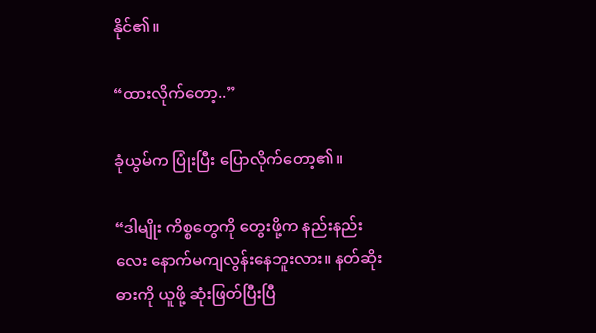နိုင်၏။

“ထားလိုက်တော့..”

ခုံယွမ်က ပြုံးပြီး ပြောလိုက်တော့၏။

“ဒါမျိုး ကိစ္စတွေကို တွေးဖို့က နည်းနည်းလေး နောက်မကျလွန်းနေဘူးလား။ နတ်ဆိုးဓားကို ယူဖို့ ဆုံးဖြတ်ပြီးပြီ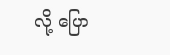လို့ ပြော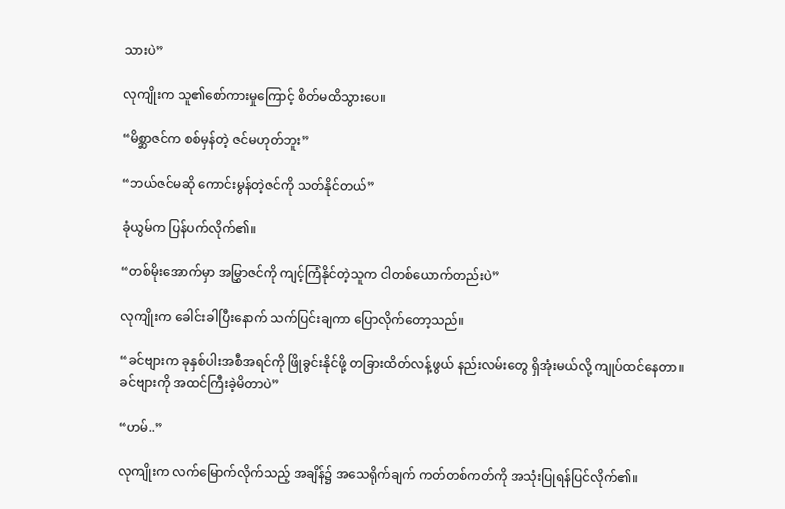သားပဲ”

လုကျိုးက သူ၏စော်ကားမှုကြောင့် စိတ်မထိသွားပေ။

“မိစ္ဆာဇင်က စစ်မှန်တဲ့ ဇင်မဟုတ်ဘူး”

“ဘယ်ဇင်မဆို ကောင်းမွန်တဲ့ဇင်ကို သတ်နိုင်တယ်”

ခုံယွမ်က ပြန်ပက်လိုက်၏။

“တစ်မိုးအောက်မှာ အမြွှာဇင်ကို ကျင့်ကြံနိုင်တဲ့သူက ငါတစ်ယောက်တည်းပဲ”

လုကျိုးက ခေါင်းခါပြီးနောက် သက်ပြင်းချကာ ပြောလိုက်တော့သည်။

“ခင်ဗျားက ခုနှစ်ပါးအစီအရင်ကို ဖြိုခွင်းနိုင်ဖို့ တခြားထိတ်လန့်ဖွယ် နည်းလမ်းတွေ ရှိအုံးမယ်လို့ ကျုပ်ထင်နေတာ။ ခင်ဗျားကို အထင်ကြီးခဲ့မိတာပဲ”

“ဟမ်..”

လုကျိုးက လက်မြောက်လိုက်သည့် အချိန်၌ အသေရိုက်ချက် ကတ်တစ်ကတ်ကို အသုံးပြုရန်ပြင်လိုက်၏။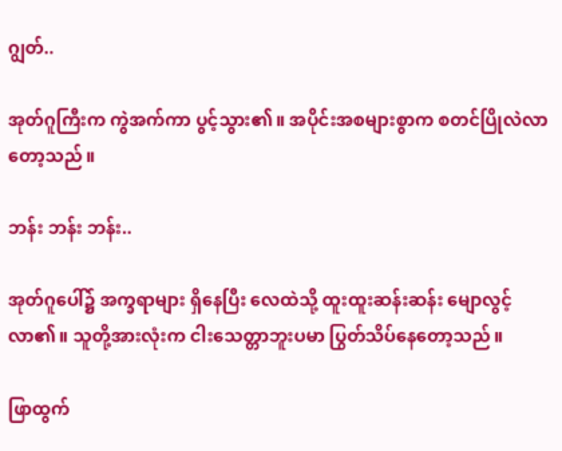ဂျွတ်..

အုတ်ဂူကြီးက ကွဲအက်ကာ ပွင့်သွား၏။ အပိုင်းအစများစွာက စတင်ပြိုလဲလာတော့သည်။

ဘန်း ဘန်း ဘန်း..

အုတ်ဂူပေါ်၌ အက္ခရာများ ရှိနေပြီး လေထဲသို့ ထူးထူးဆန်းဆန်း မျောလွင့်လာ၏။ သူတို့အားလုံးက ငါးသေတ္တာဘူးပမာ ပြွတ်သိပ်နေတော့သည်။

ဖြာထွက်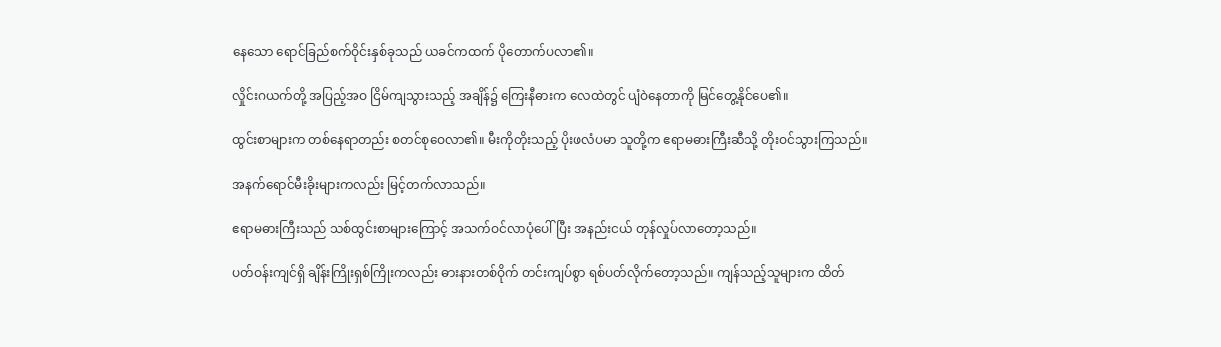နေသော ရောင်ခြည်စက်ဝိုင်းနှစ်ခုသည် ယခင်ကထက် ပိုတောက်ပလာ၏။

လှိုင်းဂယက်တို့ အပြည့်အဝ ငြိမ်ကျသွားသည့် အချိန်၌ ကြေးနီဓားက လေထဲတွင် ပျံဝဲနေတာကို မြင်တွေ့နိုင်ပေ၏။

ထွင်းစာများက တစ်နေရာတည်း စတင်စုဝေလာ၏။ မီးကိုတိုးသည့် ပိုးဖလံပမာ သူတို့က ဧရာမဓားကြီးဆီသို့ တိုးဝင်သွားကြသည်။

အနက်ရောင်မီးခိုးများကလည်း မြင့်တက်လာသည်။

ဧရာမဓားကြီးသည် သစ်ထွင်းစာများကြောင့် အသက်ဝင်လာပုံပေါ်ပြီး အနည်းငယ် တုန်လှုပ်လာတော့သည်။

ပတ်ဝန်းကျင်ရှိ ချိန်းကြိုးရှစ်ကြိုးကလည်း ဓားနားတစ်ဝိုက် တင်းကျပ်စွာ ရစ်ပတ်လိုက်တော့သည်။ ကျန်သည့်သူများက ထိတ်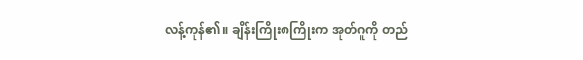လန့်ကုန်၏။ ချိန်းကြိုး၈ကြိုးက အုတ်ဂူကို တည်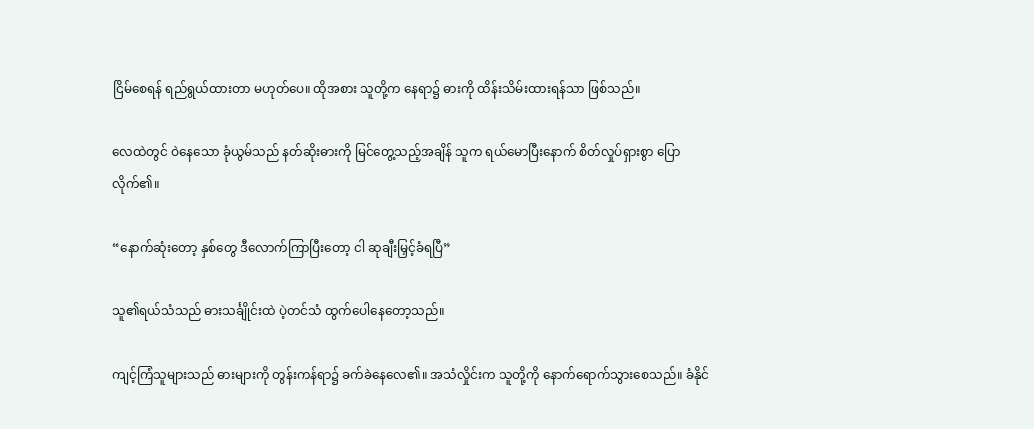ငြိမ်စေရန် ရည်ရွယ်ထားတာ မဟုတ်ပေ။ ထိုအစား သူတို့က နေရာ၌ ဓားကို ထိန်းသိမ်းထားရန်သာ ဖြစ်သည်။

လေထဲတွင် ဝဲနေသော ခုံယွမ်သည် နတ်ဆိုးဓားကို မြင်တွေ့သည့်အချိန် သူက ရယ်မောပြီးနောက် စိတ်လှုပ်ရှားစွာ ပြောလိုက်၏။

“နောက်ဆုံးတော့ နှစ်တွေ ဒီလောက်ကြာပြီးတော့ ငါ ဆုချီးမြှင့်ခံရပြီ”

သူ၏ရယ်သံသည် ဓားသင်္ချိုင်းထဲ ပဲ့တင်သံ ထွက်ပေါနေတော့သည်။

ကျင့်ကြံသူများသည် ဓားများကို တွန်းကန်ရာ၌ ခက်ခဲနေလေ၏။ အသံလှိုင်းက သူတို့ကို နောက်ရောက်သွားစေသည်။ ခံနိုင်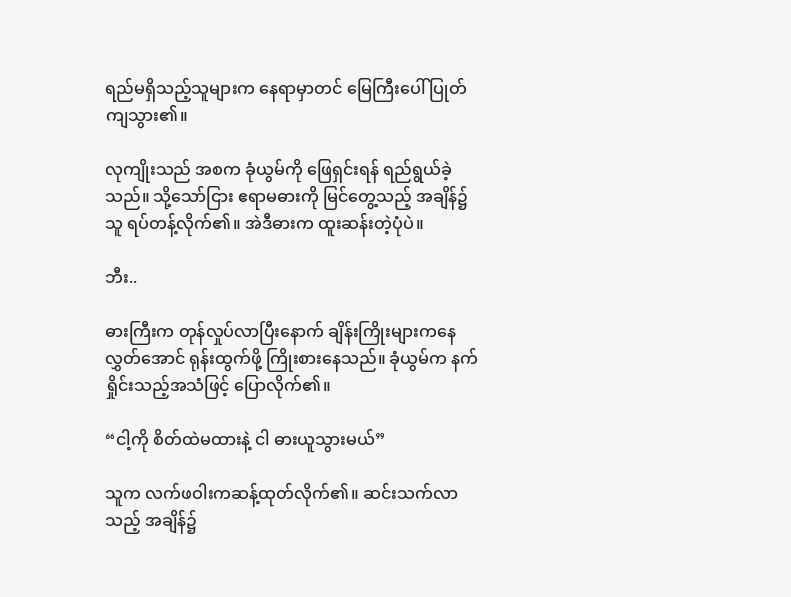ရည်မရှိသည့်သူများက နေရာမှာတင် မြေကြီးပေါ် ပြုတ်ကျသွား၏။

လုကျိုးသည် အစက ခုံယွမ်ကို ဖြေရှင်းရန် ရည်ရွယ်ခဲ့သည်။ သို့သော်ငြား ဧရာမဓားကို မြင်တွေ့သည့် အချိန်၌ သူ ရပ်တန့်လိုက်၏။ အဲဒီဓားက ထူးဆန်းတဲ့ပုံပဲ။

ဘီး..

ဓားကြီးက တုန်လှုပ်လာပြီးနောက် ချိန်းကြိုးများကနေ လွှတ်အောင် ရုန်းထွက်ဖို့ ကြိုးစားနေသည်။ ခုံယွမ်က နက်ရှိုင်းသည့်အသံဖြင့် ပြောလိုက်၏။

“ငါ့ကို စိတ်ထဲမထားနဲ့ ငါ ဓားယူသွားမယ်”

သူက လက်ဖဝါးကဆန့်ထုတ်လိုက်၏။ ဆင်းသက်လာသည့် အချိန်၌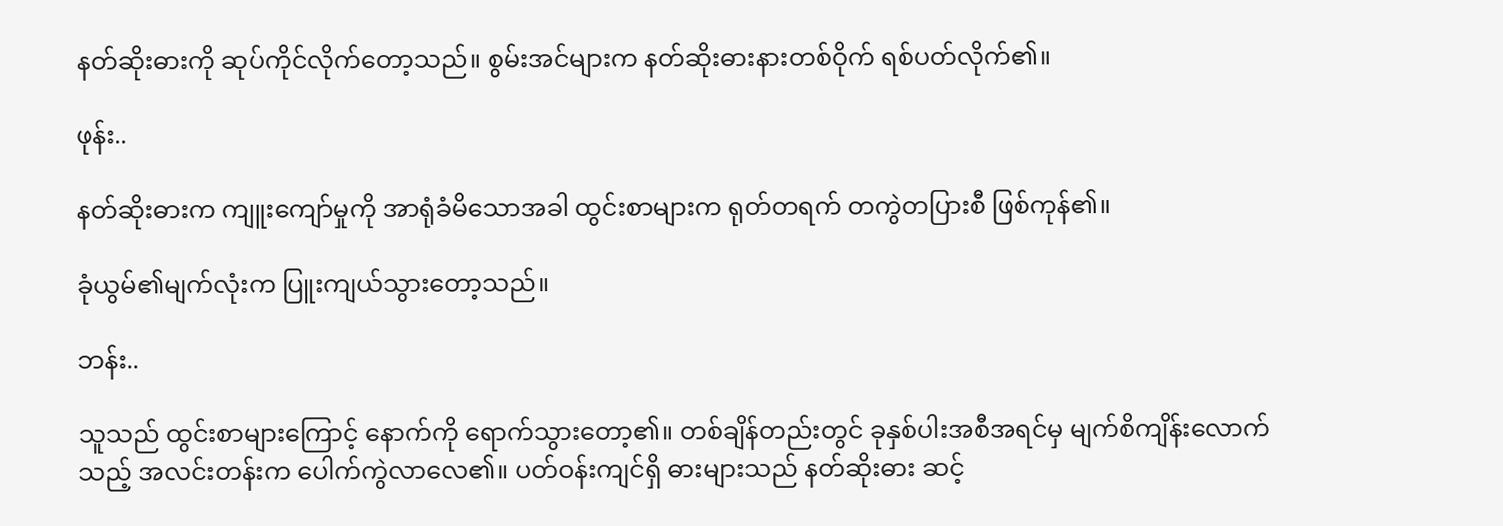နတ်ဆိုးဓားကို ဆုပ်ကိုင်လိုက်တော့သည်။ စွမ်းအင်များက နတ်ဆိုးဓားနားတစ်ဝိုက် ရစ်ပတ်လိုက်၏။

ဖုန်း..

နတ်ဆိုးဓားက ကျူးကျော်မှုကို အာရုံခံမိသောအခါ ထွင်းစာများက ရုတ်တရက် တကွဲတပြားစီ ဖြစ်ကုန်၏။

ခုံယွမ်၏မျက်လုံးက ပြူးကျယ်သွားတော့သည်။

ဘန်း..

သူသည် ထွင်းစာများကြောင့် နောက်ကို ရောက်သွားတော့၏။ တစ်ချိန်တည်းတွင် ခုနှစ်ပါးအစီအရင်မှ မျက်စိကျိန်းလောက်သည့် အလင်းတန်းက ပေါက်ကွဲလာလေ၏။ ပတ်ဝန်းကျင်ရှိ ဓားများသည် နတ်ဆိုးဓား ဆင့်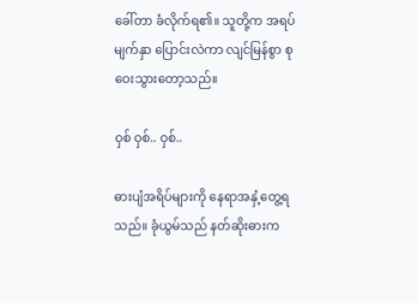ခေါ်တာ ခံလိုက်ရ၏။ သူတို့က အရပ်မျက်နှာ ပြောင်းလဲကာ လျင်မြန်စွာ စုဝေးသွားတော့သည်။

ဝှစ် ဝှစ်.. ဝှစ်..

ဓားပျံအရိပ်များကို နေရာအနှံ့တွေ့ရသည်။ ခုံယွမ်သည် နတ်ဆိုးဓားက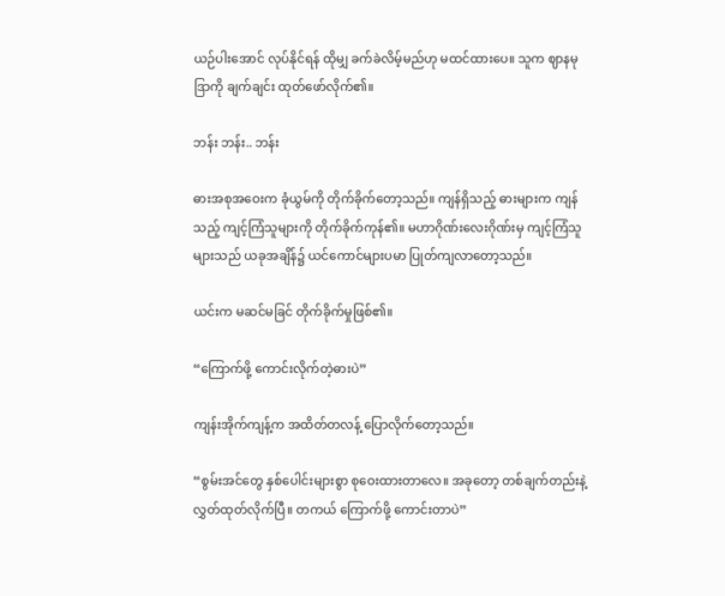ယဉ်ပါးအောင် လုပ်နိုင်ရန် ထိုမျှ ခက်ခဲလိမ့်မည်ဟု မထင်ထားပေ။ သူက ဈာနမုဒြာကို ချက်ချင်း ထုတ်ဖော်လိုက်၏။

ဘန်း ဘန်း.. ဘန်း

ဓားအစုအဝေးက ခုံယွမ်ကို တိုက်ခိုက်တော့သည်။ ကျန်ရှိသည့် ဓားများက ကျန်သည့် ကျင့်ကြံသူများကို တိုက်ခိုက်ကုန်၏။ မဟာဂိုဏ်းလေးဂိုဏ်းမှ ကျင့်ကြံသူများသည် ယခုအချိန်၌ ယင်ကောင်များပမာ ပြုတ်ကျလာတော့သည်။

ယင်းက မဆင်မခြင် တိုက်ခိုက်မှုဖြစ်၏။

“ကြောက်ဖို့ ကောင်းလိုက်တဲ့ဓားပဲ”

ကျန်းအိုက်ကျန့်က အထိတ်တလန့် ပြောလိုက်တော့သည်။

“စွမ်းအင်တွေ နှစ်ပေါင်းများစွာ စုဝေးထားတာလေ။ အခုတော့ တစ်ချက်တည်းနဲ့ လွှတ်ထုတ်လိုက်ပြီ။ တကယ် ကြောက်ဖို့ ကောင်းတာပဲ”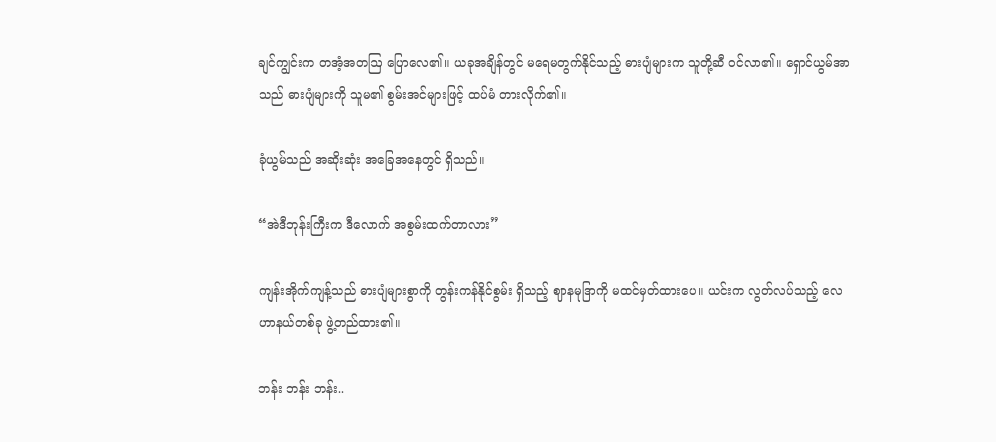ချင်ကျွင်းက တအံ့အတဩ ပြောလေ၏။ ယခုအချိန်တွင် မရေမတွက်နိုင်သည့် ဓားပျံများက သူတို့ဆီ ဝင်လာ၏။ ရှောင်ယွမ်အာသည် ဓားပျံများကို သူမ၏ စွမ်းအင်များဖြင့် ထပ်မံ တားလိုက်၏။

ခုံယွမ်သည် အဆိုးဆုံး အခြေအနေတွင် ရှိသည်။

“အဲဒီဘုန်းကြီးက ဒီလောက် အစွမ်းထက်တာလား”

ကျန်းအိုက်ကျန့်သည် ဓားပျံများစွာကို တွန်းကန်နိုင်စွမ်း ရှိသည့် ဈာနမုဒြာကို မထင်မှတ်ထားပေ။ ယင်းက လွတ်လပ်သည့် လေဟာနယ်တစ်ခု ဖွဲ့တည်ထား၏။

ဘန်း ဘန်း ဘန်း..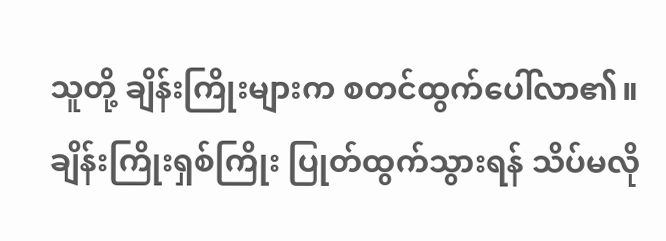သူတို့ ချိန်းကြိုးများက စတင်ထွက်ပေါ်လာ၏။ ချိန်းကြိုးရှစ်ကြိုး ပြုတ်ထွက်သွားရန် သိပ်မလို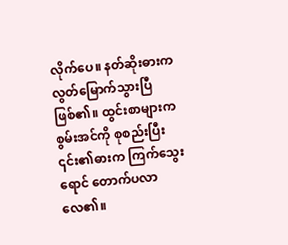လိုက်ပေ။ နတ်ဆိုးဓားက လွတ်မြောက်သွားပြီဖြစ်၏။ ထွင်းစာများက စွမ်းအင်ကို စုစည်းပြီး ၎င်း၏ဓားက ကြက်သွေးရောင် တောက်ပလာလေ၏။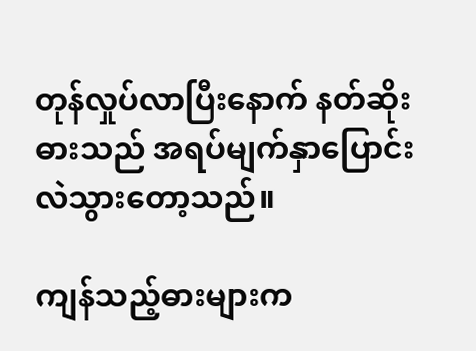တုန်လှုပ်လာပြီးနောက် နတ်ဆိုးဓားသည် အရပ်မျက်နှာပြောင်းလဲသွားတော့သည်။

ကျန်သည့်ဓားများက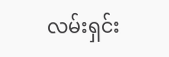လမ်းရှင်း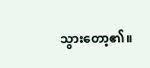သွားတော့၏။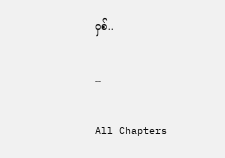ဝှစ်..

…

All Chapters